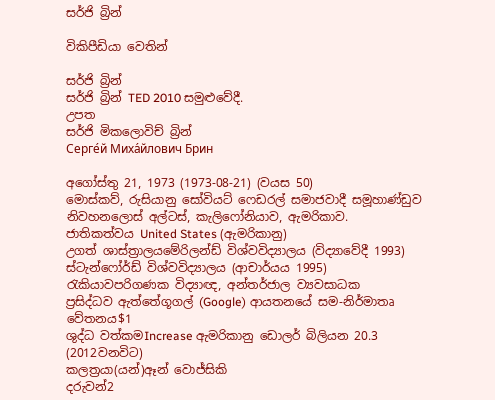සර්ජි බ්‍රින්

විකිපීඩියා වෙතින්

සර්ජි බ්‍රින්
සර්ජි බ්‍රින් TED 2010 සමුළුවේදී.
උපත
සර්ජි මිකලොවිච් බ්‍රින්
Серге́й Миха́йлович Брин

අගෝස්තු 21, 1973 (1973-08-21) (වයස 50)
මොස්කව්, රුසියානු සෝවියට් ෆෙඩරල් සමාජවාදී සමූහාණ්ඩුව
නිවහනලොස් අල්ටස්, කැලිෆෝනියාව, ඇමරිකාව.
ජාතිකත්වය United States (ඇමරිකානු)
උගත් ශාස්ත්‍රාලයමේරිලන්ඩ් විශ්වවිද්‍යාලය (විද්‍යාවේදී 1993)
ස්ටැන්ෆෝර්ඩ් විශ්වවිද්‍යාලය (ආචාර්යය 1995)
රැකියාවපරිගණක විද්‍යාඥ, අන්තර්ජාල ව්‍යවසාධක
ප්‍රසිද්ධව ඇත්තේගූගල් (Google) ආයතනයේ සම-නිර්මාතෘ
වේතනය$1
ශුද්ධ වත්කමIncrease ඇමරිකානු ඩොලර් බිලියන 20.3 (2012වනවිට)
කලත්‍රයා(යන්)ඈන් වොජ්සිකි
දරුවන්2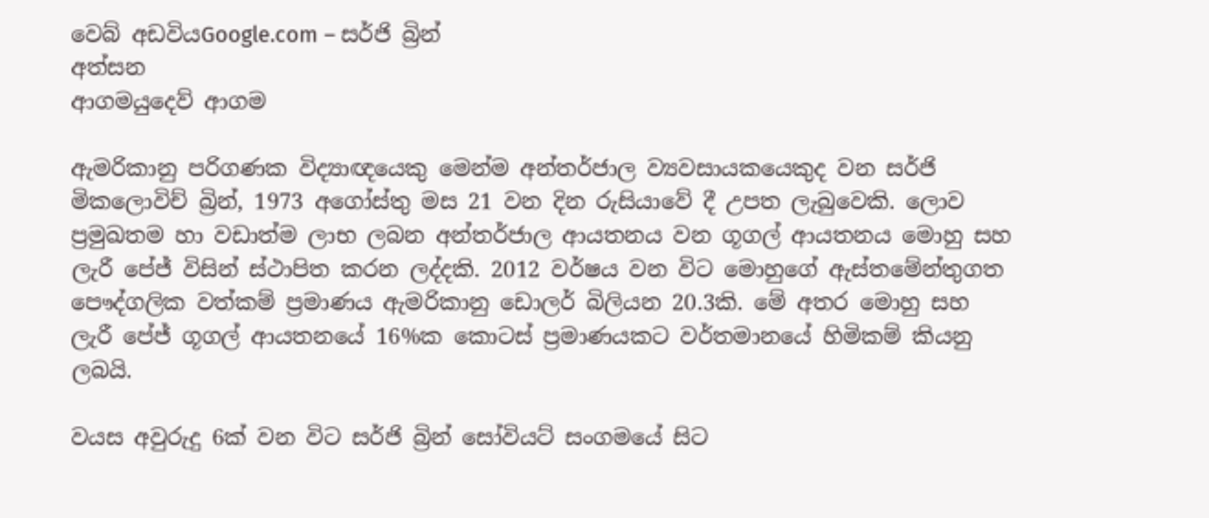වෙබ් අඩවියGoogle.com – සර්ජි බ්‍රින්
අත්සන
ආගමයුදෙව් ආගම

ඇමරිකානු පරිගණක විද්‍යාඥයෙකු මෙන්ම අන්තර්ජාල ව්‍යවසායකයෙකුද වන සර්ජි මිකලොවිච් බ්‍රින්, 1973 අගෝස්තු මස 21 වන දින රුසියාවේ දී උපත ලැබුවෙකි. ලොව ප්‍රමුඛතම හා වඩාත්ම ලාභ ලබන අන්තර්ජාල ආයතනය වන ගූගල් ආයතනය මොහු සහ ලැරී පේජ් විසින් ස්ථාපිත කරන ලද්දකි. 2012 වර්ෂය වන විට මොහුගේ ඇස්තමේන්තුගත පෞද්ගලික වත්කම් ප්‍රමාණය ඇමරිකානු ඩොලර් බිලියන 20.3කි. මේ අතර මොහු සහ ලැරී පේජ් ගූගල් ආයතනයේ 16%ක කොටස් ප්‍රමාණයකට වර්තමානයේ හිමිකම් කියනු ලබයි.

වයස අවුරුදු 6ක් වන විට සර්ජි බ්‍රින් සෝවියට් සංගමයේ සිට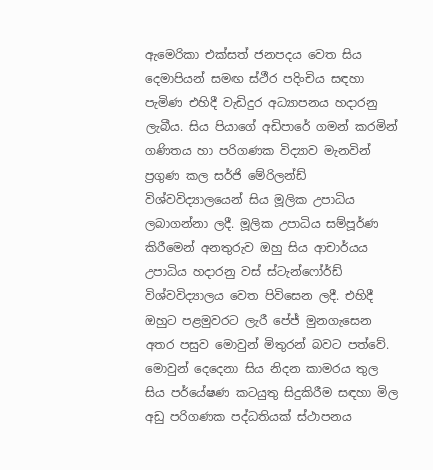ඇමෙරිකා එක්සත් ජනපදය වෙත සිය දෙමාපියන් සමඟ ස්ථීර පදිංචිය සඳහා පැමිණ එහිදී වැඩිදුර අධ්‍යාපනය හදාරනු ලැබීය. සිය පියාගේ අඩිපාරේ ගමන් කරමින් ගණිතය හා පරිගණක විද්‍යාව මැනවින් ප්‍රගුණ කල සර්ජි මේරිලන්ඩ් විශ්වවිද්‍යාලයෙන් සිය මූලික උපාධිය ලබාගන්නා ලදී. මූලික උපාධිය සම්පූර්ණ කිරීමෙන් අනතුරුව ඔහු සිය ආචාර්යය උපාධිය හදාරනු වස් ස්ටැන්ෆෝර්ඩ් විශ්වවිද්‍යාලය වෙත පිවිසෙන ලදී. එහිදී ඔහුට පළමුවරට ලැරී පේජ් මුනගැසෙන අතර පසුව මොවුන් මිතුරන් බවට පත්වේ. මොවුන් දෙදෙනා සිය නිදන කාමරය තුල සිය පර්යේෂණ කටයුතු සිදුකිරීම සඳහා මිල අඩු පරිගණක පද්ධතියක් ස්ථාපනය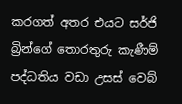කරගත් අතර එයට සර්ජි බ්‍රින්ගේ තොරතුරු කැණීම් පද්ධතිය වඩා උසස් වෙබ්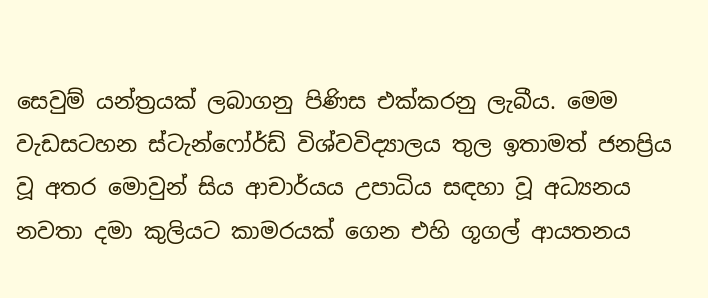සෙවුම් යන්ත්‍රයක් ලබාගනු පිණිස එක්කරනු ලැබීය. මෙම වැඩසටහන ස්ටැන්ෆෝර්ඩ් විශ්වවිද්‍යාලය තුල ඉතාමත් ජනප්‍රිය වූ අතර මොවුන් සිය ආචාර්යය උපාධිය සඳහා වූ අධ්‍යනය නවතා දමා කුලියට කාමරයක් ගෙන එහි ගූගල් ආයතනය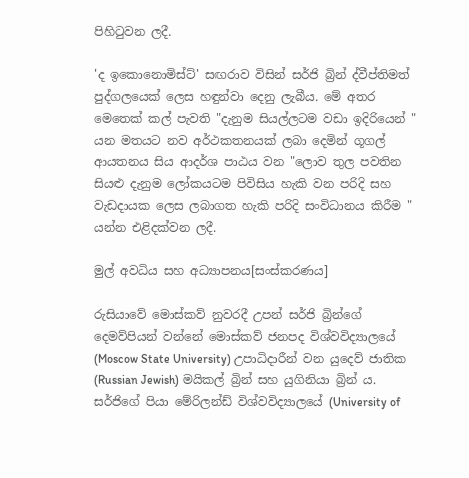පිහිටුවන ලදී.

'ද ඉකොනොමිස්ට්' සඟරාව විසින් සර්ජි බ්‍රින් ද්වීප්තිමත් පුද්ගලයෙක් ලෙස හඳුන්වා දෙනු ලැබීය. මේ අතර මෙතෙක් කල් පැවති "දැනුම සියල්ලටම වඩා ඉදිරියෙන් " යන මතයට නව අර්ථකතනයක් ලබා දෙමින් ගූගල් ආයතනය සිය ආදර්ශ පාඨය වන "ලොව තුල පවතින සියළු දැනුම ලෝකයටම පිවිසිය හැකි වන පරිදි සහ වැඩදායක ලෙස ලබාගත හැකි පරිදි සංවිධානය කිරීම " යන්න එළිදක්වන ලදී.

මුල් අවධිය සහ අධ්‍යාපනය[සංස්කරණය]

රුසියාවේ මොස්කව් නුවරදී උපන් සර්ජි බ්‍රින්ගේ දෙමව්පියන් වන්නේ මොස්කව් ජනපද විශ්වවිද්‍යාලයේ (Moscow State University) උපාධිදාරීන් වන යුදෙව් ජාතික (Russian Jewish) මයිකල් බ්‍රින් සහ යුගිනියා බ්‍රින් ය. සර්ජිගේ පියා මේරිලන්ඩ් විශ්වවිද්‍යාලයේ (University of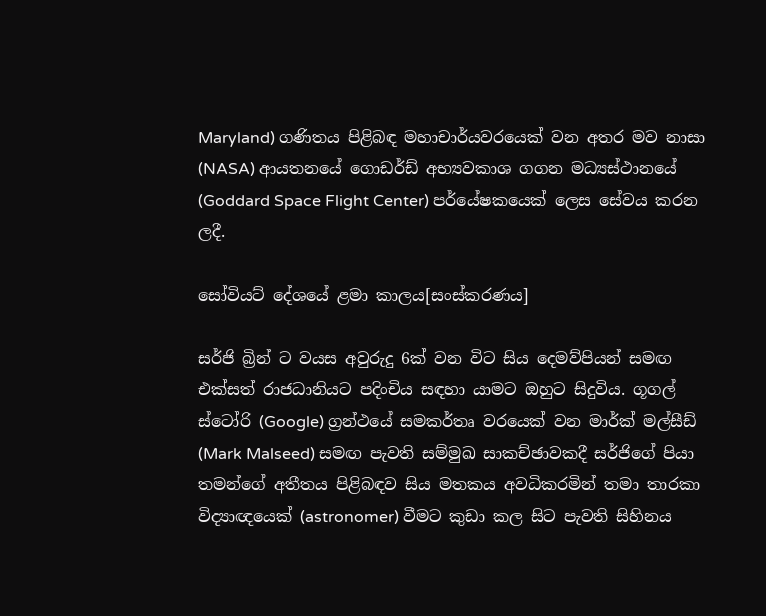Maryland) ගණිතය පිළිබඳ මහාචාර්යවරයෙක් වන අතර මව නාසා (NASA) ආයතනයේ ගොඩර්ඩ් අභ්‍යවකාශ ගගන මධ්‍යස්ථානයේ (Goddard Space Flight Center) පර්යේෂකයෙක් ලෙස සේවය කරන ලදී.

සෝවියට් දේශයේ ළමා කාලය[සංස්කරණය]

සර්ජි බ්‍රින් ට වයස අවුරුදු 6ක් වන විට සිය දෙමව්පියන් සමඟ එක්සත් රාජධානියට පදිංචිය සඳහා යාමට ඔහුට සිදුවිය. ගූගල් ස්ටෝරි (Google) ග්‍රන්ථයේ සමකර්තෘ වරයෙක් වන මාර්ක් මල්සීඩ් (Mark Malseed) සමඟ පැවති සම්මුඛ සාකච්ඡාවකදී සර්ජිගේ පියා තමන්ගේ අතීතය පිළිබඳව සිය මතකය අවධිකරමින් තමා තාරකා විද්‍යාඥයෙක් (astronomer) වීමට කුඩා කල සිට පැවති සිහිනය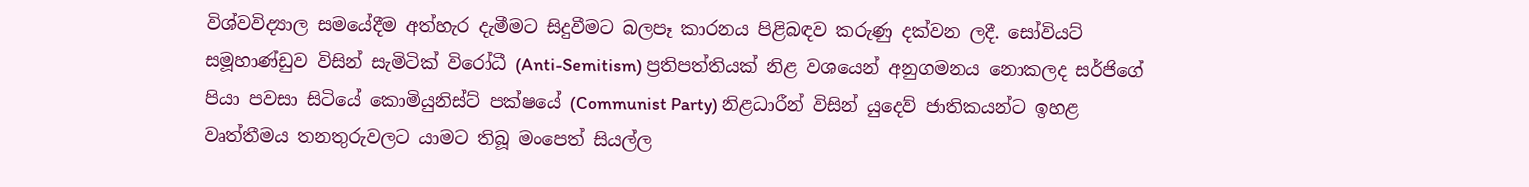විශ්වවිද්‍යාල සමයේදීම අත්හැර දැමීමට සිදුවීමට බලපෑ කාරනය පිළිබඳව කරුණු දක්වන ලදී. සෝවියට් සමූහාණ්ඩුව විසින් සැමිටික් විරෝධී (Anti-Semitism) ප්‍රතිපත්තියක් නිළ වශයෙන් අනුගමනය නොකලද සර්ජිගේ පියා පවසා සිටියේ කොමියුනිස්ට් පක්ෂයේ (Communist Party) නිළධාරීන් විසින් යුදෙව් ජාතිකයන්ට ඉහළ වෘත්තීමය තනතුරුවලට යාමට තිබූ මංපෙත් සියල්ල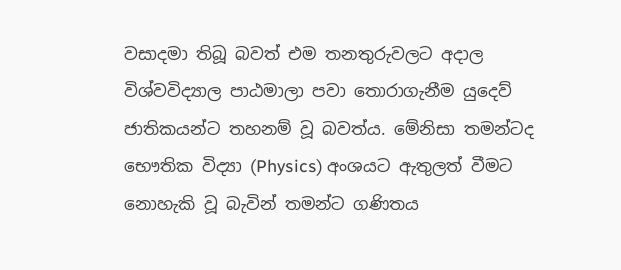වසාදමා තිබූ බවත් එම තනතුරුවලට අදාල විශ්වවිද්‍යාල පාඨමාලා පවා තොරාගැනීම යුදෙව් ජාතිකයන්ට තහනම් වූ බවත්ය. මේනිසා තමන්ටද භෞතික විද්‍යා (Physics) අංශයට ඇතුලත් වීමට නොහැකි වූ බැවින් තමන්ට ගණිතය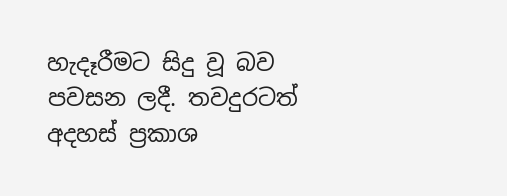හැදෑරීමට සිදු වූ බව පවසන ලදී. තවදුරටත් අදහස් ප්‍රකාශ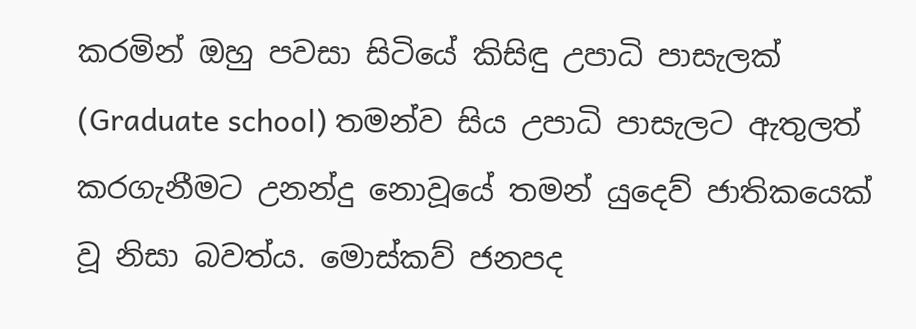කරමින් ඔහු පවසා සිටියේ කිසිඳු උපාධි පාසැලක් (Graduate school) තමන්ව සිය උපාධි පාසැලට ඇතුලත් කරගැනීමට උනන්දු නොවූයේ තමන් යුදෙව් ජාතිකයෙක් වූ නිසා බවත්ය. මොස්කව් ජනපද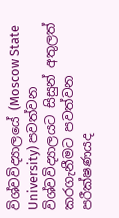විශ්වවිද්‍යාලයේ (Moscow State University) පවත්වන විශ්වවිද්‍යාලයට සිසුන් අතුලත් කරගැනීමට පවත්වන පරීක්ෂණයද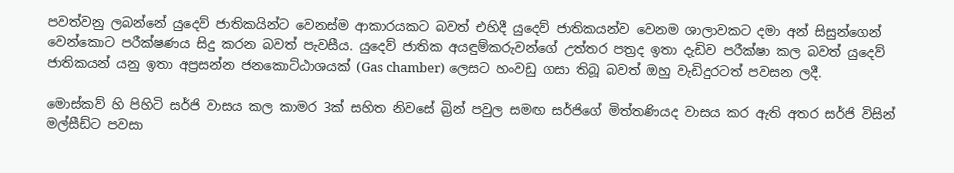පවත්වනු ලබන්නේ යුදෙව් ජාතිකයින්ට වෙනස්ම ආකාරයකට බවත් එහිදී යුදෙව් ජාතිකයන්ව වෙනම ශාලාවකට දමා අන් සිසුන්ගෙන් වෙන්කොට පරීක්ෂණය සිදු කරන බවත් පැවසීය. යුදෙව් ජාතික අයඳුම්කරුවන්ගේ උත්තර පත්‍රද ඉතා දැඩිව පරීක්ෂා කල බවත් යුදෙව් ජාතිකයන් යනු ඉතා අප්‍රසන්න ජනකොට්ඨාශයක් (Gas chamber) ලෙසට හංවඩු ගසා තිබූ බවත් ඔහු වැඩිදුරටත් පවසන ලදී.

මොස්කව් හි පිහිටි සර්ජි වාසය කල කාමර 3ක් සහිත නිවසේ බ්‍රින් පවුල සමඟ සර්ජිගේ මිත්තණියද වාසය කර ඇති අතර සර්ජි විසින් මල්සීඩ්ට පවසා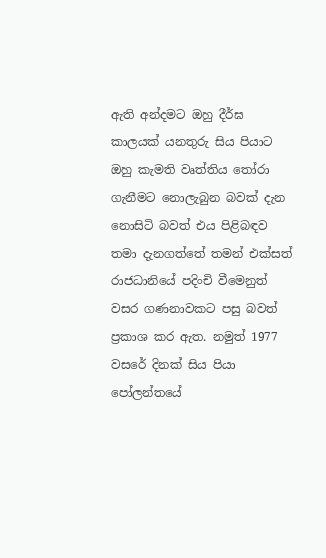ඇති අන්දමට ඔහු දීර්ඝ කාලයක් යනතුරු සිය පියාට ඔහු කැමති වෘත්තිය තෝරා ගැනීමට නොලැබුන බවක් දැන නොසිටි බවත් එය පිළිබඳව තමා දැනගත්තේ තමන් එක්සත් රාජධානියේ පදිංචි වීමෙනුත් වසර ගණනාවකට පසු බවත් ප්‍රකාශ කර ඇත. නමුත් 1977 වසරේ දිනක් සිය පියා පෝලන්තයේ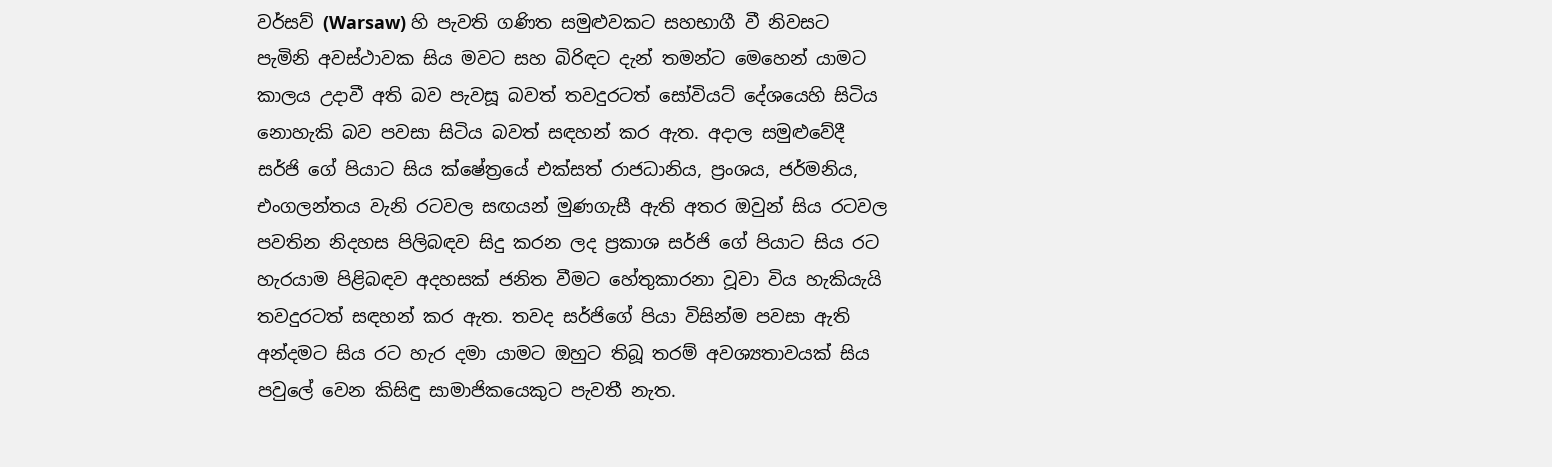වර්සව් (Warsaw) හි පැවති ගණිත සමුළුවකට සහභාගී වී නිවසට පැමිනි අවස්ථාවක සිය මවට සහ බිරිඳට දැන් තමන්ට මෙහෙන් යාමට කාලය උදාවී අති බව පැවසූ බවත් තවදුරටත් සෝවියට් දේශයෙහි සිටිය නොහැකි බව පවසා සිටිය බවත් සඳහන් කර ඇත. අදාල සමුළුවේදී සර්ජි ගේ පියාට සිය ක්ෂේත්‍රයේ එක්සත් රාජධානිය, ප්‍රංශය, ජර්මනිය, එංගලන්තය වැනි රටවල සඟයන් මුණගැසී ඇති අතර ඔවුන් සිය රටවල පවතින නිදහස පිලිබඳව සිදු කරන ලද ප්‍රකාශ සර්ජි ගේ පියාට සිය රට හැරයාම පිළිබඳව අදහසක් ජනිත වීමට හේතුකාරනා වූවා විය හැකියැයි තවදුරටත් සඳහන් කර ඇත. තවද සර්ජිගේ පියා විසින්ම පවසා ඇති අන්දමට සිය රට හැර දමා යාමට ඔහුට තිබූ තරම් අවශ්‍යතාවයක් සිය පවුලේ වෙන කිසිඳු සාමාජිකයෙකුට පැවතී නැත.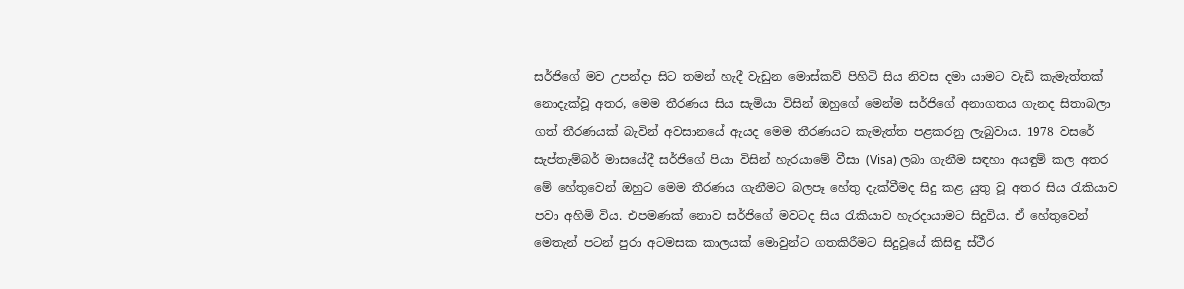සර්ජිගේ මව උපන්දා සිට තමන් හැදී වැඩුන මොස්කව් පිහිටි සිය නිවස දමා යාමට වැඩි කැමැත්තක් නොදැක්වූ අතර, මෙම තීරණය සිය සැමියා විසින් ඔහුගේ මෙන්ම සර්ජිගේ අනාගතය ගැනද සිතාබලා ගත් තීරණයක් බැවින් අවසානයේ ඇයද මෙම තීරණයට කැමැත්ත පළකරනු ලැබුවාය. 1978 වසරේ සැප්තැම්බර් මාසයේදී සර්ජිගේ පියා විසින් හැරයාමේ වීසා (Visa) ලබා ගැනීම සඳහා අයඳුම් කල අතර මේ හේතුවෙන් ඔහුට මෙම තීරණය ගැනීමට බලපෑ හේතු දැක්වීමද සිදු කළ යුතු වූ අතර සිය රැකියාව පවා අහිමි විය. එපමණක් නොව සර්ජිගේ මවටද සිය රැකියාව හැරදායාමට සිදුවිය. ඒ හේතුවෙන් මෙතැන් පටන් පුරා අටමසක කාලයක් මොවුන්ට ගතකිරීමට සිදුවූයේ කිසිඳු ස්ථීර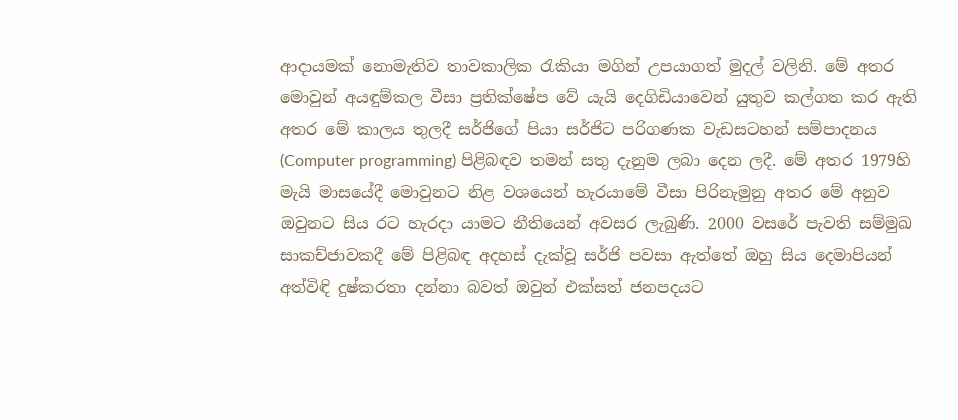ආදායමක් නොමැතිව තාවකාලික රැකියා මගින් උපයාගත් මුදල් වලිනි. මේ අතර මොවුන් අයඳුම්කල වීසා ප්‍රතික්ෂේප වේ යැයි දෙගිඩියාවෙන් යුතුව කල්ගත කර ඇති අතර මේ කාලය තුලදී සර්ජිගේ පියා සර්ජිට පරිගණක වැඩසටහන් සම්පාදනය (Computer programming) පිළිබඳව තමන් සතු දැනුම ලබා දෙන ලදී. මේ අතර 1979හි මැයි මාසයේදී මොවුනට නිළ වශයෙන් හැරයාමේ වීසා පිරිනැමුනු අතර මේ අනුව ඔවුනට සිය රට හැරදා යාමට නීතියෙන් අවසර ලැබුණි. 2000 වසරේ පැවති සම්මුඛ සාකච්ජාවකදී මේ පිළිබඳ අදහස් දැක්වූ සර්ජි පවසා ඇත්තේ ඔහු සිය දෙමාපියන් අත්විඳි දුෂ්කරතා දන්නා බවත් ඔවුන් එක්සත් ජනපදයට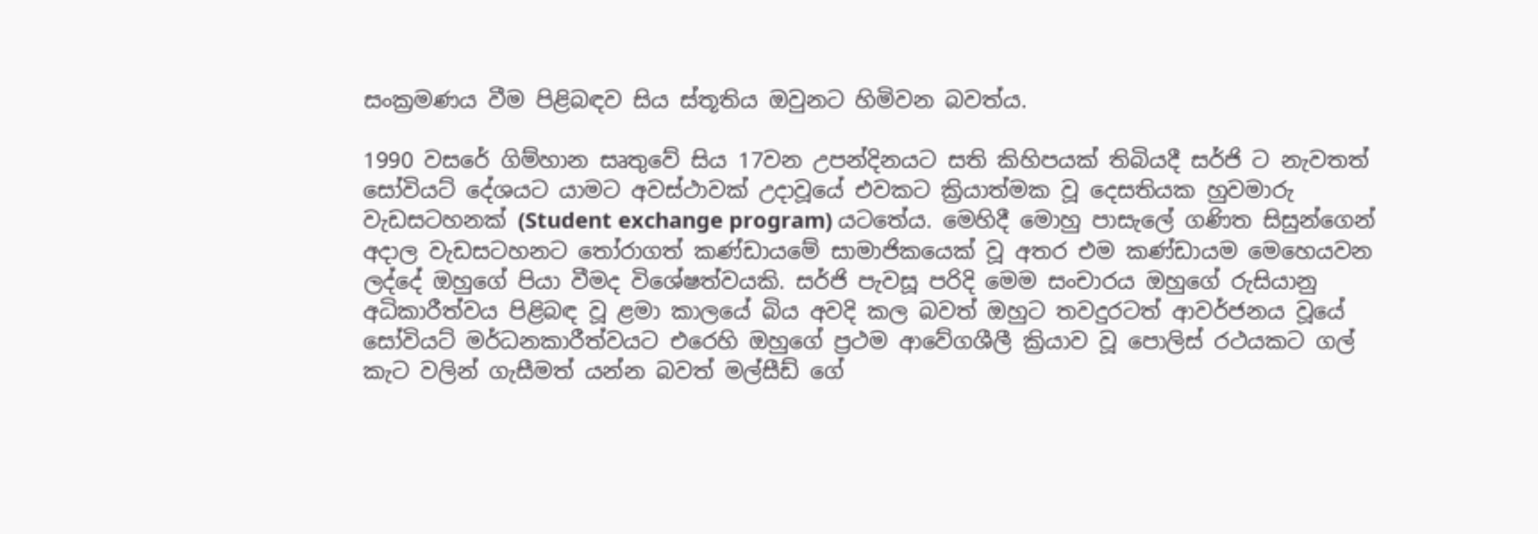සංක්‍රමණය වීම පිළිබඳව සිය ස්තූතිය ඔවුනට හිමිවන බවත්ය.

1990 වසරේ ගිම්හාන සෘතුවේ සිය 17වන උපන්දිනයට සති කිහිපයක් තිබියදී සර්ජි ට නැවතත් සෝවියට් දේශයට යාමට අවස්ථාවක් උදාවූයේ එවකට ක්‍රියාත්මක වූ දෙසතියක හුවමාරු වැඩසටහනක් (Student exchange program) යටතේය. මෙහිදී මොහු පාසැලේ ගණිත සිසුන්ගෙන් අදාල වැඩසටහනට තෝරාගත් කණ්ඩායමේ සාමාජිකයෙක් වූ අතර එම කණ්ඩායම මෙහෙයවන ලද්දේ ඔහුගේ පියා වීමද විශේෂත්වයකි. සර්ජි පැවසූ පරිදි මෙම සංචාරය ඔහුගේ රුසියානු අධිකාරීත්වය පිළිබඳ වූ ළමා කාලයේ බිය අවදි කල බවත් ඔහුට තවදුරටත් ආවර්ජනය වූයේ සෝවියට් මර්ධනකාරීත්වයට එරෙහි ඔහුගේ ප්‍රථම ආවේගශීලී ක්‍රියාව වූ පොලිස් රථයකට ගල් කැට වලින් ගැසීමත් යන්න බවත් මල්සීඩ් ගේ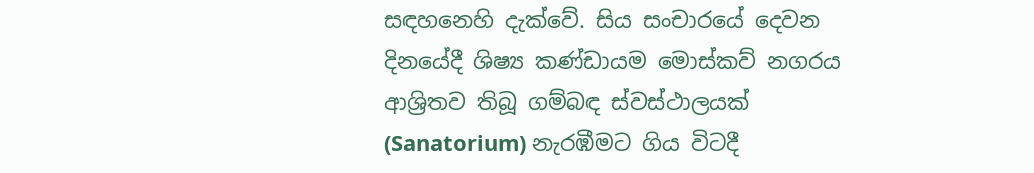සඳහනෙහි දැක්වේ. සිය සංචාරයේ දෙවන දිනයේදී ශිෂ්‍ය කණ්ඩායම මොස්කව් නගරය ආශ්‍රිතව තිබූ ගම්බඳ ස්වස්ථාලයක් (Sanatorium) නැරඹීමට ගිය විටදී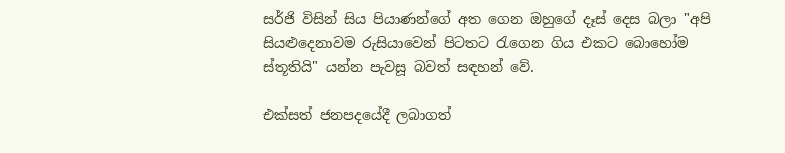සර්ජි විසින් සිය පියාණන්ගේ අත ගෙන ඔහුගේ දෑස් දෙස බලා "අපි සියළුදෙනාවම රුසියාවෙන් පිටතට රැගෙන ගිය එකට බොහෝම ස්තූතියි" යන්න පැවසූ බවත් සඳහන් වේ.

එක්සත් ජනපදයේදී ලබාගත්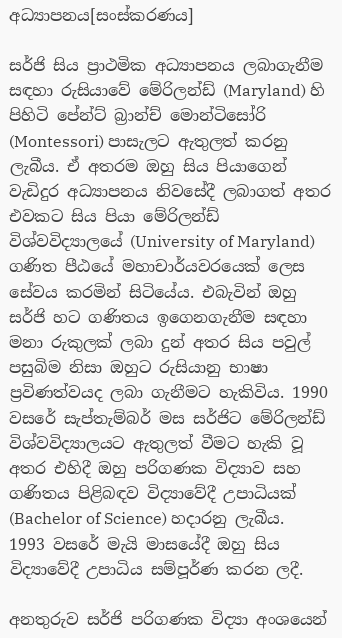අධ්‍යාපනය[සංස්කරණය]

සර්ජි සිය ප්‍රාථමික අධ්‍යාපනය ලබාගැනීම සඳහා රුසියාවේ මේරිලන්ඩ් (Maryland) හි පිහිටි පේන්ට් බ්‍රාන්ච් මොන්ටිසෝරි (Montessori) පාසැලට ඇතුලත් කරනු ලැබීය. ඒ අතරම ඔහු සිය පියාගෙන් වැඩිදුර අධ්‍යාපනය නිවසේදී ලබාගත් අතර එවකට සිය පියා මේරිලන්ඩ් විශ්වවිද්‍යාලයේ (University of Maryland) ගණිත පීඨයේ මහාචාර්යවරයෙක් ලෙස සේවය කරමින් සිටියේය. එබැවින් ඔහු සර්ජි හට ගණිතය ඉගෙනගැනීම සඳහා මනා රුකුලක් ලබා දුන් අතර සිය පවුල් පසුබිම නිසා ඔහුට රුසියානු භාෂා ප්‍රවිණත්වයද ලබා ගැනීමට හැකිවිය. 1990 වසරේ සැප්තැම්බර් මස සර්ජිට මේරිලන්ඩ් විශ්වවිද්‍යාලයට ඇතුලත් වීමට හැකි වූ අතර එහිදී ඔහු පරිගණක විද්‍යාව සහ ගණිතය පිළිබඳව විද්‍යාවේදී උපාධියක් (Bachelor of Science) හදාරනු ලැබීය. 1993 වසරේ මැයි මාසයේදී ඔහු සිය විද්‍යාවේදී උපාධිය සම්පූර්ණ කරන ලදී.

අනතුරුව සර්ජි පරිගණක විද්‍යා අංශයෙන්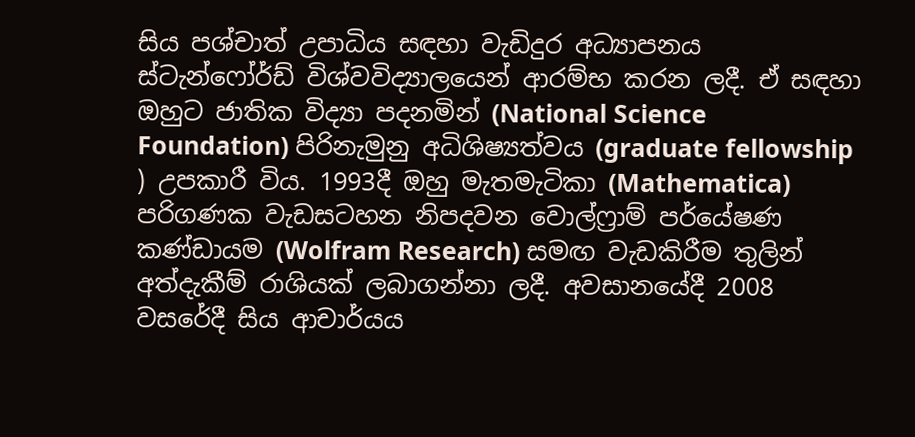සිය පශ්චාත් උපාධිය සඳහා වැඩිදුර අධ්‍යාපනය ස්ටැන්ෆෝර්ඩ් විශ්වවිද්‍යාලයෙන් ආරම්භ කරන ලදී. ඒ සඳහා ඔහුට ජාතික විද්‍යා පදනමින් (National Science Foundation) පිරිනැමුනු අධිශිෂ්‍යත්වය (graduate fellowship ) උපකාරී විය. 1993දී ඔහු මැතමැටිකා (Mathematica) පරිගණක වැඩසටහන නිපදවන වොල්ෆ්‍රාම් පර්යේෂණ කණ්ඩායම (Wolfram Research) සමඟ වැඩකිරීම තුලින් අත්දැකීම් රාශියක් ලබාගන්නා ලදී. අවසානයේදී 2008 වසරේදී සිය ආචාර්යය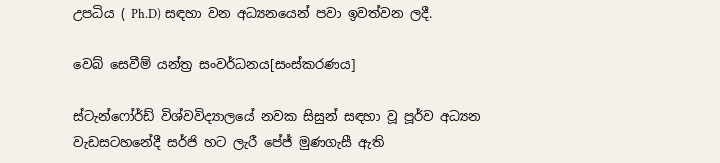උපධිය ( Ph.D) සඳහා වන අධ්‍යනයෙන් පවා ඉවත්වන ලදී.

වෙබ් සෙවීම් යන්ත්‍ර සංවර්ධනය[සංස්කරණය]

ස්ටැන්ෆෝර්ඩ් විශ්වවිද්‍යාලයේ නවක සිසුන් සඳහා වූ පූර්ව අධ්‍යන වැඩසටහනේදී සර්ජි හට ලැරී පේජ් මුණගැසී ඇති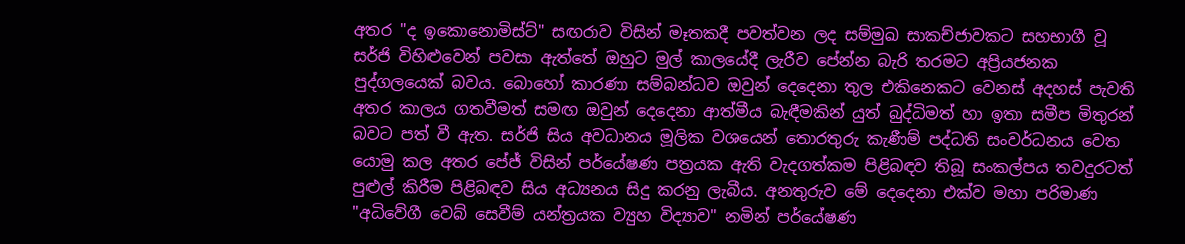අතර "ද ඉකොනොමිස්ට්" සඟරාව විසින් මෑතකදී පවත්වන ලද සම්මුඛ සාකච්ජාවකට සහභාගී වූ සර්ජි විහිළුවෙන් පවසා ඇත්තේ ඔහුට මුල් කාලයේදී ලැරීව පේන්න බැරි තරමට අප්‍රියජනක පුද්ගලයෙක් බවය. බොහෝ කාරණා සම්බන්ධව ඔවුන් දෙදෙනා තුල එකිනෙකට වෙනස් අදහස් පැවති අතර කාලය ගතවීමත් සමඟ ඔවුන් දෙදෙනා ආත්මීය බැඳීමකින් යුත් බුද්ධිමත් හා ඉතා සමීප මිතුරන් බවට පත් වී ඇත. සර්ජි සිය අවධානය මූලික වශයෙන් තොරතුරු කැණීම් පද්ධති සංවර්ධනය වෙත යොමු කල අතර පේජ් විසින් පර්යේෂණ පත්‍රයක ඇති වැදගත්කම පිළිබඳව තිබූ සංකල්පය තවදුරටත් පුළුල් කිරීම පිළිබඳව සිය අධ්‍යනය සිදු කරනු ලැබීය. අනතුරුව මේ දෙදෙනා එක්ව මහා පරිමාණ "අධිවේගී වෙබ් සෙවීම් යන්ත්‍රයක ව්‍යුහ විද්‍යාව" නමින් පර්යේෂණ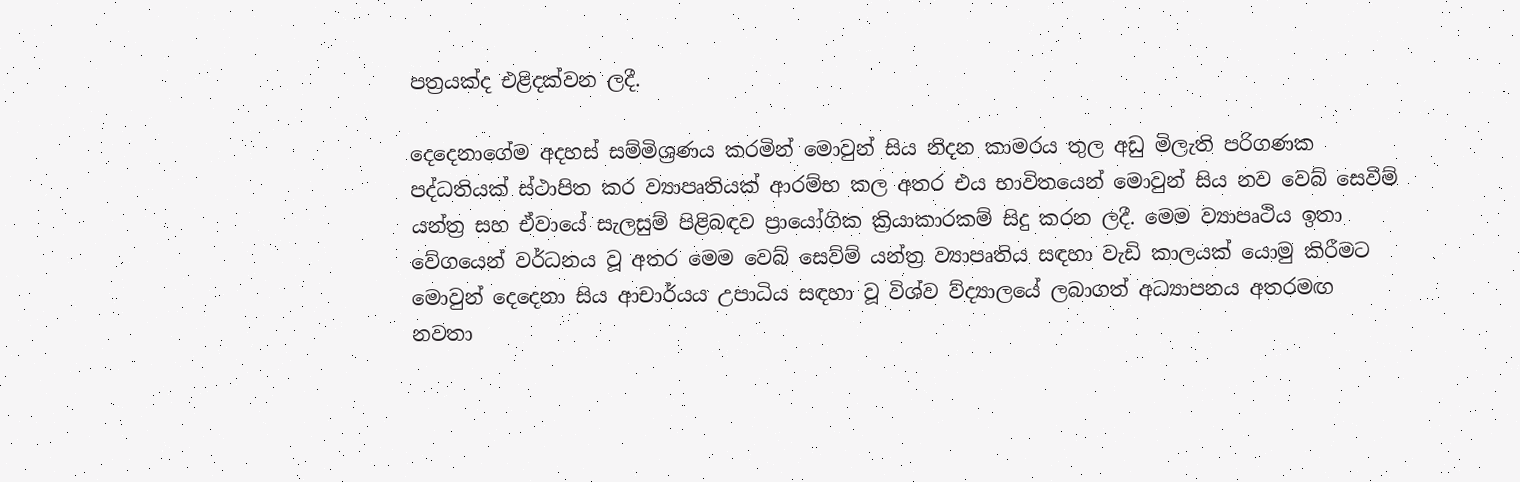පත්‍රයක්ද එළිදක්වන ලදී.

දෙදෙනාගේම අදහස් සම්මිශ්‍රණය කරමින් මොවුන් සිය නිදන කාමරය තුල අඩු මිලැති පරිගණක පද්ධතියක් ස්ථාපිත කර ව්‍යාපෘතියක් ආරම්භ කල අතර එය භාවිතයෙන් මොවුන් සිය නව වෙබ් සෙවීම් යන්ත්‍ර සහ ඒවායේ සැලසුම් පිළිබඳව ප්‍රායෝගික ක්‍රියාකාරකම් සිදු කරන ලදී. මෙම ව්‍යාපෘථිය ඉතා වේගයෙන් වර්ධනය වූ අතර මෙම වෙබ් සෙව්ම් යන්ත්‍ර ව්‍යාපෘතිය සඳහා වැඩි කාලයක් යොමු කිරීමට මොවුන් දෙදෙනා සිය ආචාර්යය උපාධිය සඳහා වූ විශ්ව ව්ද්‍යාලයේ ලබාගත් අධ්‍යාපනය අතරමඟ නවතා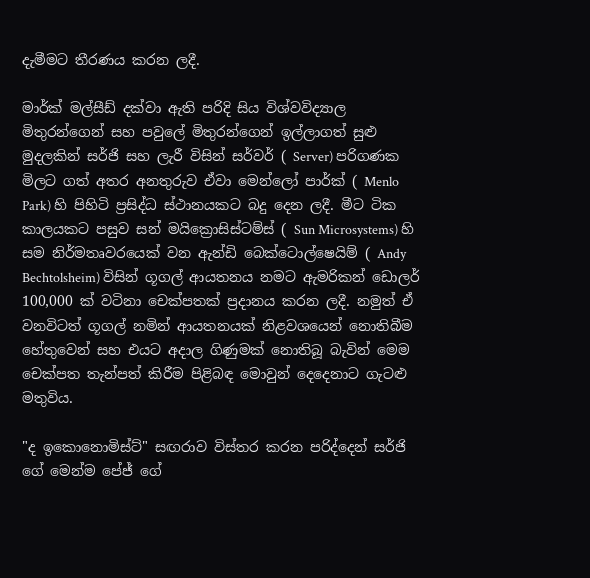දැමීමට තීරණය කරන ලදී.

මාර්ක් මල්සීඩ් දක්වා ඇති පරිදි සිය විශ්වවිද්‍යාල මිතුරන්ගෙන් සහ පවුලේ මිතුරන්ගෙන් ඉල්ලාගත් සුළු මුදලකින් සර්ජි සහ ලැරී විසින් සර්වර් ( Server) පරිගණක මිලට ගත් අතර අනතුරුව ඒවා මෙන්ලෝ පාර්ක් ( Menlo Park) හි පිහිටි ප්‍රසිද්ධ ස්ථානයකට බදු දෙන ලදී. මීට ටික කාලයකට පසුව සන් මයික්‍රොසිස්ටම්ස් ( Sun Microsystems) හි සම නිර්මතෘවරයෙක් වන ඇන්ඩි බෙක්ටොල්ෂෙයිම් ( Andy Bechtolsheim) විසින් ගූගල් ආයතනය නමට ඇමරිකන් ඩොලර් 100,000 ක් වටිනා චෙක්පතක් ප්‍රදානය කරන ලදී. නමුත් ඒ වනවිටත් ගූගල් නමින් ආයතනයක් නිළවශයෙන් නොතිබීම හේතුවෙන් සහ එයට අදාල ගිණුමක් නොතිබූ බැවින් මෙම චෙක්පත තැන්පත් කිරීම පිළිබඳ මොවුන් දෙදෙනාට ගැටළු මතුවිය.

"ද ඉකොනොමිස්ට්" සඟරාව විස්තර කරන පරිද්දෙන් සර්ජි ගේ මෙන්ම පේජ් ගේ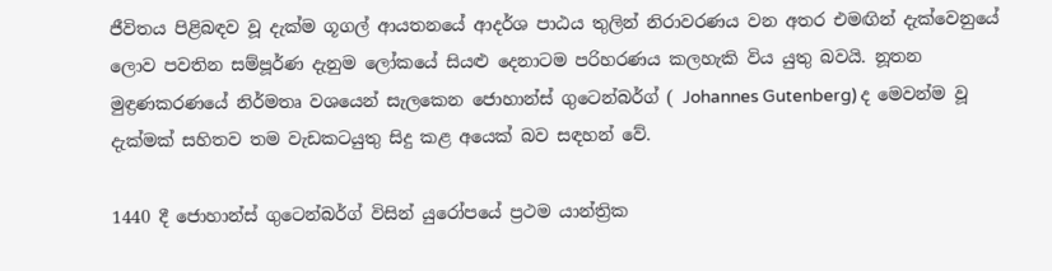ජීවිතය පිළිබඳව වූ දැක්ම ගූගල් ආයතනයේ ආදර්ශ පාඨය තුලින් නිරාවරණය වන අතර එමඟින් දැක්වෙනුයේ ලොව පවතින සම්පූර්ණ දැනුම ලෝකයේ සියළු දෙනාටම පරිහරණය කලහැකි විය යුතු බවයි. නූතන මුඳ්‍රණකරණයේ නිර්මතෘ වශයෙන් සැලකෙන ජොහාන්ස් ගුටෙන්බර්ග් ( Johannes Gutenberg) ද මෙවන්ම වූ දැක්මක් සහිතව තම වැඩකටයුතු සිදු කළ අයෙක් බව සඳහන් වේ.

1440 දී ජොහාන්ස් ගුටෙන්බර්ග් විසින් යුරෝපයේ ප්‍රථම යාන්ත්‍රික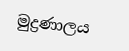මුද්‍රණාලය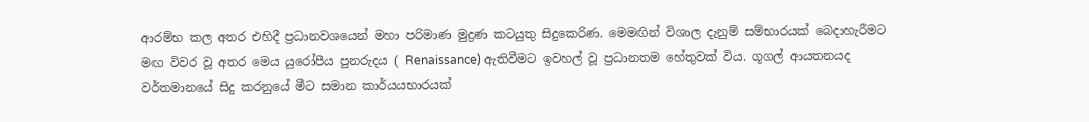ආරම්භ කල අතර එහිදී ප්‍රධානවශයෙන් මහා පරිමාණ මුද්‍රණ කටයුතු සිදුකෙරිණ. මෙමඟින් විශාල දැනුම් සම්භාරයක් බෙදාහැරීමට මඟ විවර වූ අතර මෙය යුරෝපීය පුනරුදය ( Renaissance) ඇතිවීමට ඉවහල් වූ ප්‍රධානතම හේතුවක් විය. ගූගල් ආයතනයද වර්තමානයේ සිදු කරනුයේ මීට සමාන කාර්යයභාරයක්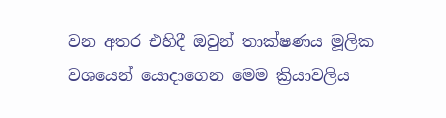වන අතර එහිදී ඔවුන් තාක්ෂණය මූලික වශයෙන් යොදාගෙන මෙම ක්‍රියාවලිය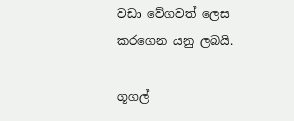වඩා වේගවත් ලෙස කරගෙන යනු ලබයි.

ගූගල්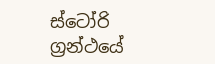ස්ටෝරි ග්‍රන්ථයේ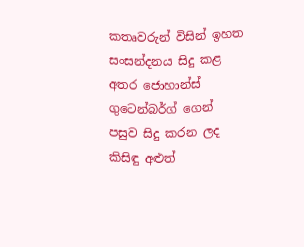කතෘවරුන් විසින් ඉහත සංසන්දනය සිදු කළ අතර ජොහාන්ස් ගුටෙන්බර්ග් ගෙන් පසුව සිදු කරන ලද කිසිඳු අළුත්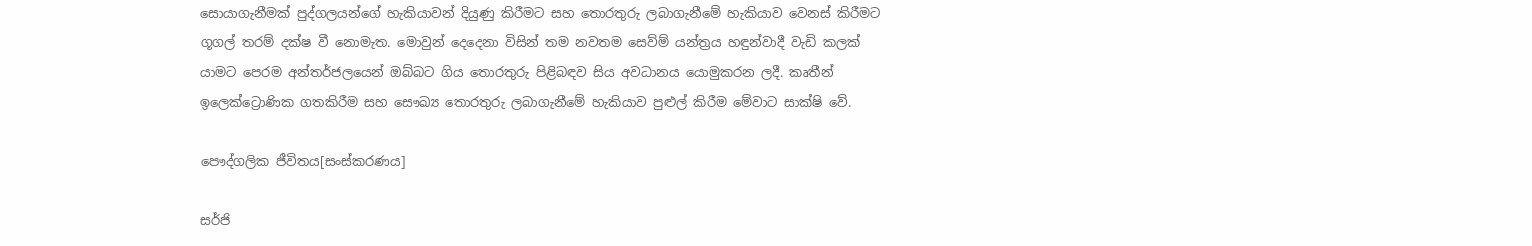සොයාගැනීමක් පුද්ගලයන්ගේ හැකියාවන් දියුණු කිරීමට සහ තොරතුරු ලබාගැනීමේ හැකියාව වෙනස් කිරීමට ගූගල් තරම් දක්ෂ වී නොමැත. මොවුන් දෙදෙනා විසින් තම නවතම සෙව්ම් යන්ත්‍රය හඳුන්වාදී වැඩි කලක් යාමට පෙරම අන්තර්ජලයෙන් ඔබ්බට ගිය තොරතුරු පිළිබඳව සිය අවධානය යොමුකරන ලදී. කෘතීන් ඉලෙක්ට්‍රොණික ගතකිරීම සහ සෞඛ්‍ය තොරතුරු ලබාගැනීමේ හැකියාව පුළුල් කිරීම මේවාට සාක්ෂි වේ.

පෞද්ගලික ජීවිතය[සංස්කරණය]

සර්ජි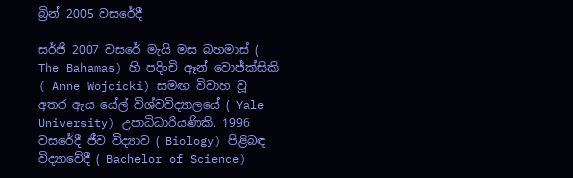බ්‍රින් 2005 වසරේදී

සර්ජි 2007 වසරේ මැයි මස බහමාස් ( The Bahamas) හි පදිංචි ඈන් වොජ්ක්සිකි ( Anne Wojcicki) සමඟ විවාහ වූ අතර ඇය යේල් විශ්වවිද්‍යාලයේ ( Yale University) උපාධිධාරියණිකි. 1996 වසරේදී ජීව විද්‍යාව ( Biology) පිළිබඳ විද්‍යාවේදී ( Bachelor of Science)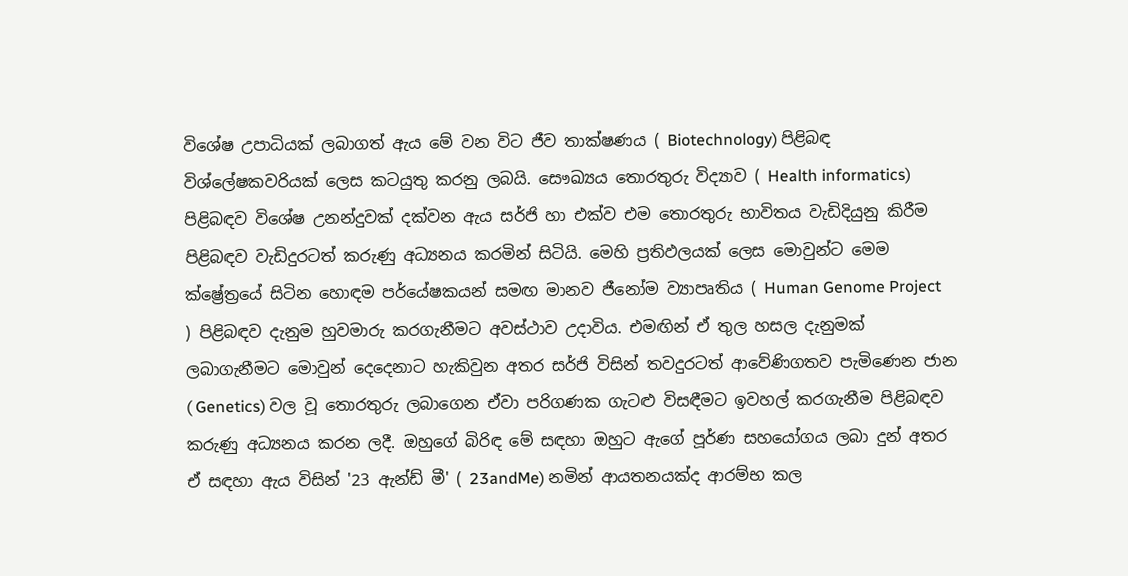විශේෂ උපාධියක් ලබාගත් ඇය මේ වන විට ජීව තාක්ෂණය ( Biotechnology) පිළිබඳ විශ්ලේෂකවරියක් ලෙස කටයුතු කරනු ලබයි. සෞඛ්‍යය තොරතුරු විද්‍යාව ( Health informatics) පිළිබඳව විශේෂ උනන්දුවක් දක්වන ඇය සර්ජි හා එක්ව එම තොරතුරු භාවිතය වැඩිදියුනු කිරීම පිළිබඳව වැඩිදුරටත් කරුණු අධ්‍යනය කරමින් සිටියි. මෙහි ප්‍රතිඵලයක් ලෙස මොවුන්ට මෙම ක්ෂ්‍රේත්‍රයේ සිටින හොඳම පර්යේෂකයන් සමඟ මානව ජීනෝම ව්‍යාපෘතිය ( Human Genome Project ) පිළිබඳව දැනුම හුවමාරු කරගැනීමට අවස්ථාව උදාවිය. එමඟින් ඒ තුල හසල දැනුමක් ලබාගැනීමට මොවුන් දෙදෙනාට හැකිවුන අතර සර්ජි විසින් තවදුරටත් ආවේණිගතව පැමිණෙන ජාන ( Genetics) වල වූ තොරතුරු ලබාගෙන ඒවා පරිගණක ගැටළු විසඳීමට ඉවහල් කරගැනීම පිළිබඳව කරුණු අධ්‍යනය කරන ලදී. ඔහුගේ බිරිඳ මේ සඳහා ඔහුට ඇගේ පූර්ණ සහයෝගය ලබා දුන් අතර ඒ සඳහා ඇය විසින් '23 ඇන්ඩ් මී' ( 23andMe) නමින් ආයතනයක්ද ආරම්භ කල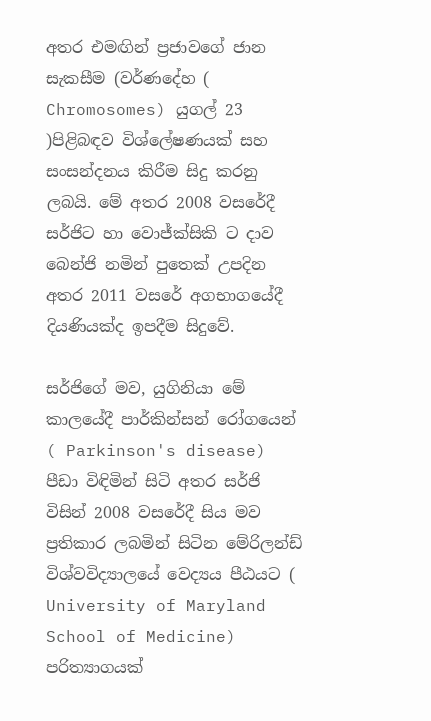අතර එමඟින් ප්‍රජාවගේ ජාන සැකසීම (වර්ණදේහ ( Chromosomes) යුගල් 23 )පිළිබඳව විශ්ලේෂණයක් සහ සංසන්දනය කිරීම සිදු කරනු ලබයි. මේ අතර 2008 වසරේදී සර්ජිට හා වොජ්ක්සිකි ට දාව බෙන්ජි නමින් පුතෙක් උපදින අතර 2011 වසරේ අගභාගයේදී දියණියක්ද ඉපදීම සිදුවේ.

සර්ජිගේ මව, යුගිනියා මේ කාලයේදී පාර්කින්සන් රෝගයෙන් ( Parkinson's disease) පීඩා විඳිමින් සිටි අතර සර්ජි විසින් 2008 වසරේදී සිය මව ප්‍රතිකාර ලබමින් සිටින මේරිලන්ඩ් විශ්වවිද්‍යාලයේ වෙද්‍යය පීඨයට ( University of Maryland School of Medicine) පරිත්‍යාගයක්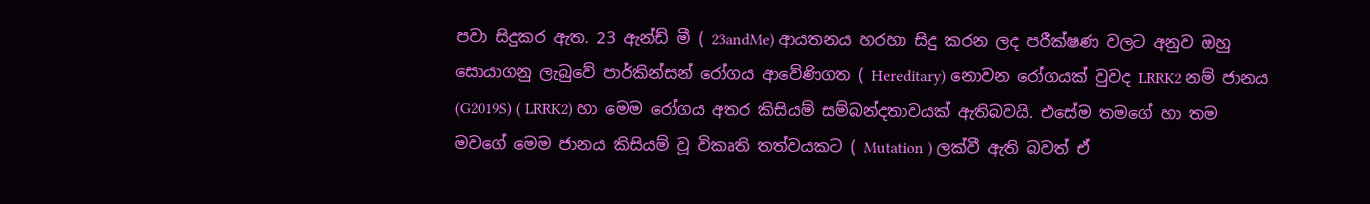පවා සිදුකර ඇත. 23 ඇන්ඩ් මී ( 23andMe) ආයතනය හරහා සිදු කරන ලද පරීක්ෂණ වලට අනුව ඔහු සොයාගනු ලැබුවේ පාර්කින්සන් රෝගය ආවේණිගත ( Hereditary) නොවන රෝගයක් වුවද LRRK2 නම් ජානය (G2019S) ( LRRK2) හා මෙම රෝගය අතර කිසියම් සම්බන්දතාවයක් ඇතිබවයි. එසේම තමගේ හා තම මවගේ මෙම ජානය කිසියම් වූ විකෘති තත්වයකට ( Mutation ) ලක්වී ඇති බවත් ඒ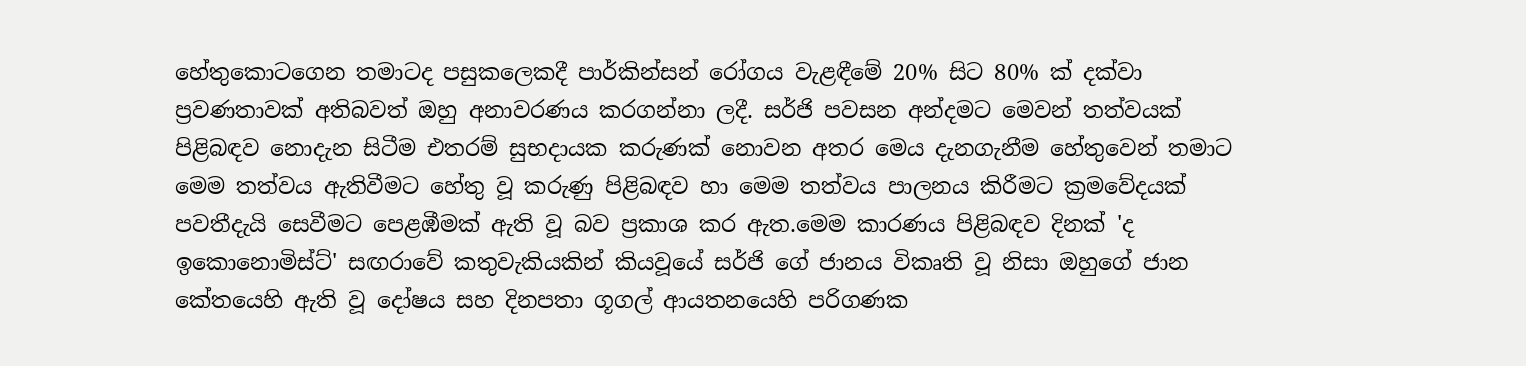හේතුකොටගෙන තමාටද පසුකලෙකදී පාර්කින්සන් රෝගය වැළඳීමේ 20% සිට 80% ක් දක්වා ප්‍රවණතාවක් අතිබවත් ඔහු අනාවරණය කරගන්නා ලදී. සර්ජි පවසන අන්දමට මෙවන් තත්වයක් පිළිබඳව නොදැන සිටීම එතරම් සුභදායක කරුණක් නොවන අතර මෙය දැනගැනීම හේතුවෙන් තමාට මෙම තත්වය ඇතිවීමට හේතු වූ කරුණු පිළිබඳව හා මෙම තත්වය පාලනය කිරීමට ක්‍රමවේදයක් පවතීදැයි සෙවීමට පෙළඹීමක් ඇති වූ බව ප්‍රකාශ කර ඇත.මෙම කාරණය පිළිබඳව දිනක් 'ද ඉකොනොමිස්ට්' සඟරාවේ කතුවැකියකින් කියවූයේ සර්ජි ගේ ජානය විකෘති වූ නිසා ඔහුගේ ජාන කේතයෙහි ඇති වූ දෝෂය සහ දිනපතා ගූගල් ආයතනයෙහි පරිගණක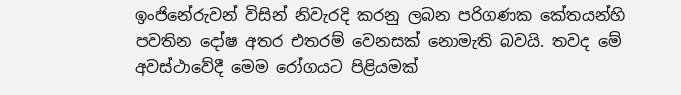ඉංජිනේරුවන් විසින් නිවැරදි කරනු ලබන පරිගණක කේතයන්හි පවතින දෝෂ අතර එතරම් වෙනසක් නොමැති බවයි. තවද මේ අවස්ථාවේදී මෙම රෝගයට පිළියමක්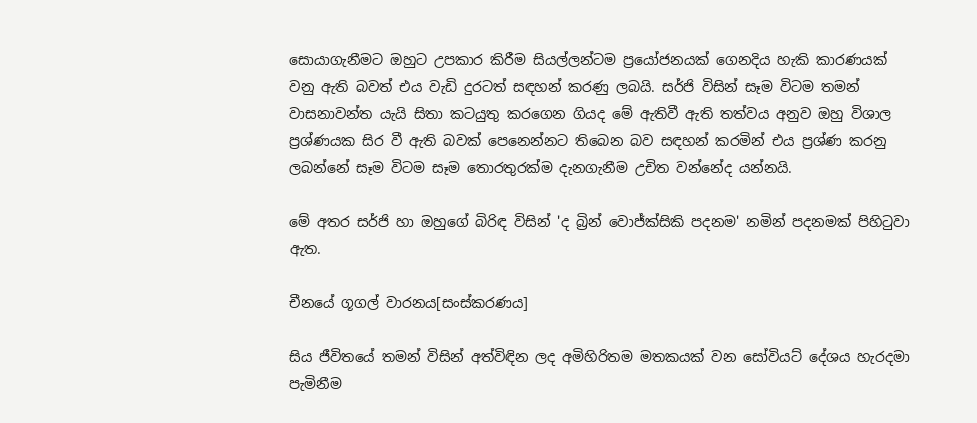සොයාගැනීමට ඔහුට උපකාර කිරීම සියල්ලන්ටම ප්‍රයෝජනයක් ගෙනදිය හැකි කාරණයක් වනු ඇති බවත් එය වැඩි දුරටත් සඳහන් කරණු ලබයි. සර්ජි විසින් සෑම විටම තමන් වාසනාවන්ත යැයි සිතා කටයුතු කරගෙන ගියද මේ ඇතිවී ඇති තත්වය අනුව ඔහු විශාල ප්‍රශ්ණයක සිර වී ඇති බවක් පෙනෙන්නට තිබෙන බව සඳහන් කරමින් එය ප්‍රශ්ණ කරනු ලබන්නේ සෑම විටම සෑම තොරතුරක්ම දැනගැනීම උචිත වන්නේද යන්නයි.

මේ අතර සර්ජි හා ඔහුගේ බිරිඳ විසින් 'ද බ්‍රින් වොජ්ක්සිකි පදනම' නමින් පදනමක් පිහිටුවා ඇත.

චීනයේ ගූගල් වාරනය[සංස්කරණය]

සිය ජීවිතයේ තමන් විසින් අත්විඳින ලද අමිහිරිතම මතකයක් වන සෝවියට් දේශය හැරදමා පැමිනීම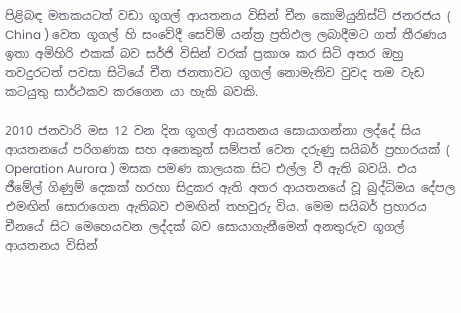පිළිබඳ මතකයටත් වඩා ගූගල් ආයතනය විසින් චීන කොමියුනිස්ට් ජනරජය ( China ) වෙත ගූගල් හි සංවේදී සෙව්ම් යන්ත්‍ර ප්‍රතිඵල ලබාදීමට ගත් තීරණය ඉතා අමිහිරි එකක් බව සර්ජි විසින් වරක් ප්‍රකාශ කර සිටි අතර ඔහු තවදුරටත් පවසා සිටියේ චීන ජනතාවට ගූගල් නොමැතිව වුවද තම වැඩ කටයුතු සාර්ථකව කරගෙන යා හැකි බවකි.

2010 ජනවාරි මස 12 වන දින ගූගල් ආයතනය සොයාගන්නා ලද්දේ සිය ආයතනයේ පරිගණක සහ අනෙකුත් සම්පත් වෙත දරුණු සයිබර් ප්‍රහාරයක් ( Operation Aurora ) මසක පමණ කාලයක සිට එල්ල වී ඇති බවයි. එය ජීමේල් ගිණුම් දෙකක් හරහා සිදුකර ඇති අතර ආයතනයේ වූ බුද්ධිමය දේපල එමඟින් සොරාගෙන ඇතිබව එමඟින් තහවුරු විය. මෙම සයිබර් ප්‍රහාරය චීනයේ සිට මෙහෙයවන ලද්දක් බව සොයාගැනීමෙන් අනතුරුව ගූගල් ආයතනය විසින්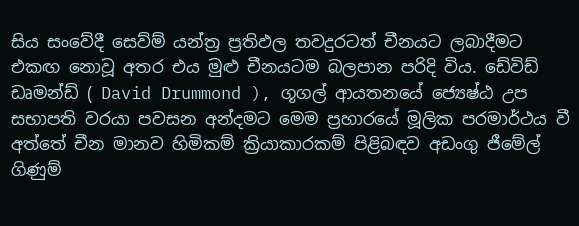සිය සංවේදී සෙව්ම් යන්ත්‍ර ප්‍රතිඵල තවදුරටත් චීනයට ලබාදීමට එකඟ නොවූ අතර එය මුළු චීනයටම බලපාන පරිදි විය. ඩේවිඩ් ඩෘමන්ඩ් ( David Drummond ), ගූගල් ආයතනයේ ජ්‍යෙෂ්ඨ උප සභාපති වරයා පවසන අන්දමට මෙම ප්‍රහාරයේ මූලික පරමාර්ථය වී අත්තේ චීන මානව හිමිකම් ක්‍රියාකාරකම් පිළිබඳව අඩංගු ජීමේල් ගිණුම්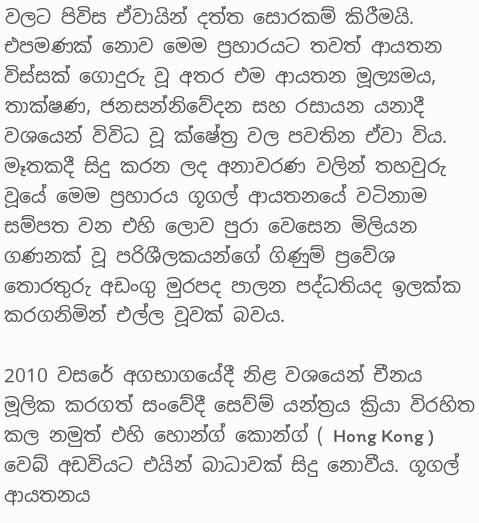වලට පිවිස ඒවායින් දත්ත සොරකම් කිරීමයි. එපමණක් නොව මෙම ප්‍රහාරයට තවත් ආයතන විස්සක් ගොදුරු වූ අතර එම ආයතන මූල්‍යමය, තාක්ෂණ, ජනසන්නිවේදන සහ රසායන යනාදී වශයෙන් විවිධ වූ ක්ෂේත්‍ර වල පවතින ඒවා විය. මෑතකදී සිදු කරන ලද අනාවරණ වලින් තහවුරු වූයේ මෙම ප්‍රහාරය ගූගල් ආයතනයේ වටිනාම සම්පත වන එහි ලොව පුරා වෙසෙන මිලියන ගණනක් වූ පරිශීලකයන්ගේ ගිණුම් ප්‍රවේශ තොරතුරු අඩංගු මුරපද පාලන පද්ධතියද ඉලක්ක කරගනිමින් එල්ල වූවක් බවය.

2010 වසරේ අගභාගයේදී නිළ වශයෙන් චීනය මූලික කරගත් සංවේදී සෙව්ම් යන්ත්‍රය ක්‍රියා විරහිත කල නමුත් එහි හොන්ග් කොන්ග් ( Hong Kong ) වෙබ් අඩවියට එයින් බාධාවක් සිදු නොවීය. ගූගල් ආයතනය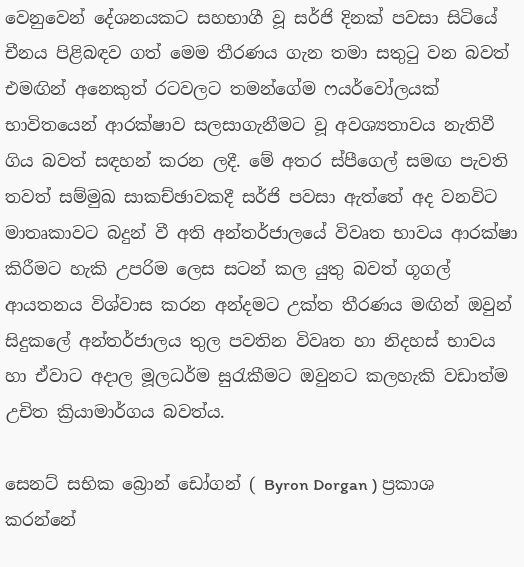වෙනුවෙන් දේශනයකට සහභාගී වූ සර්ජි දිනක් පවසා සිටියේ චීනය පිළිබඳව ගත් මෙම තීරණය ගැන තමා සතුටු වන බවත් එමඟින් අනෙකුත් රටවලට තමන්ගේම ෆයර්වෝලයක් භාවිතයෙන් ආරක්ෂාව සලසාගැනීමට වූ අවශ්‍යතාවය නැතිවී ගිය බවත් සඳහන් කරන ලදී. මේ අතර ස්පීගෙල් සමඟ පැවති තවත් සම්මුඛ සාකච්ඡාවකදී සර්ජි පවසා ඇත්තේ අද වනවිට මාතෘකාවට බදුන් වී අති අන්තර්ජාලයේ විවෘත භාවය ආරක්ෂා කිරීමට හැකි උපරිම ලෙස සටන් කල යුතු බවත් ගූගල් ආයතනය විශ්වාස කරන අන්දමට උක්ත තීරණය මඟින් ඔවුන් සිදුකලේ අන්තර්ජාලය තුල පවතින විවෘත හා නිදහස් භාවය හා ඒවාට අදාල මූලධර්ම සුරැකීමට ඔවුනට කලහැකි වඩාත්ම උචිත ක්‍රියාමාර්ගය බවත්ය.

සෙනට් සභික බ්‍රොන් ඩෝගන් ( Byron Dorgan ) ප්‍රකාශ කරන්නේ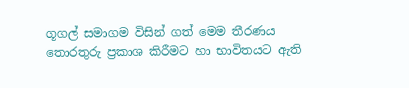ගූගල් සමාගම විසින් ගත් මෙම තීරණය තොරතුරු ප්‍රකාශ කිරීමට හා භාවිතයට ඇති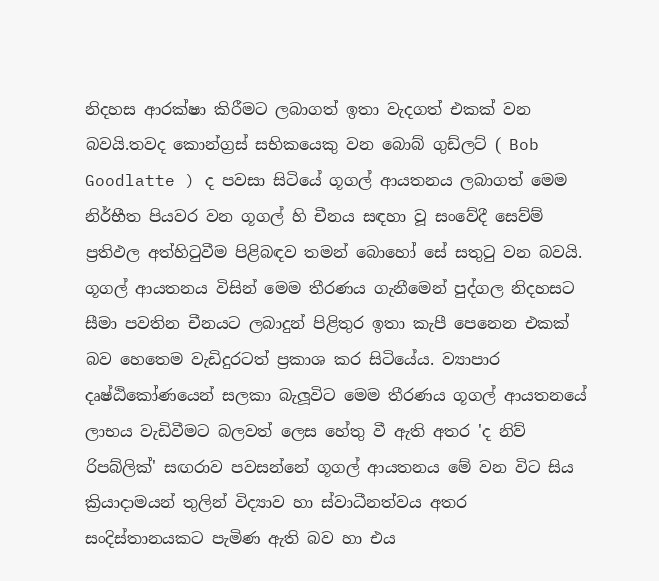නිදහස ආරක්ෂා කිරීමට ලබාගත් ඉතා වැදගත් එකක් වන බවයි.තවද කොන්ග්‍රස් සභිකයෙකු වන බොබ් ගුඩ්ලට් ( Bob Goodlatte ) ද පවසා සිටියේ ගූගල් ආයතනය ලබාගත් මෙම නිර්භීත පියවර වන ගූගල් හි චීනය සඳහා වූ සංවේදී සෙව්ම් ප්‍රතිඵල අත්හිටුවීම පිළිබඳව තමන් බොහෝ සේ සතුටු වන බවයි. ගූගල් ආයතනය විසින් මෙම තීරණය ගැනීමෙන් පුද්ගල නිදහසට සීමා පවතින චීනයට ලබාදුන් පිළිතුර ඉතා කැපී පෙනෙන එකක් බව හෙතෙම වැඩිදුරටත් ප්‍රකාශ කර සිටියේය. ව්‍යාපාර දෘෂ්ඨිකෝණයෙන් සලකා බැලූවිට මෙම තීරණය ගූගල් ආයතනයේ ලාභය වැඩිවීමට බලවත් ලෙස හේතු වී ඇති අතර 'ද නිව් රිපබ්ලික්' සඟරාව පවසන්නේ ගූගල් ආයතනය මේ වන විට සිය ක්‍රියාදාමයන් තුලින් විද්‍යාව හා ස්වාධීනත්වය අතර සංදිස්තානයකට පැමිණ ඇති බව හා එය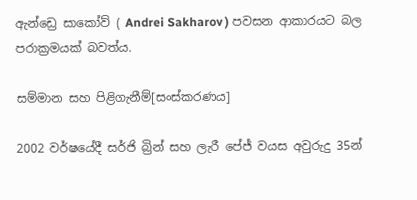ඇන්ඩ්‍රෙ සාකෝව් ( Andrei Sakharov ) පවසන ආකාරයට බල පරාක්‍රමයක් බවත්ය.

සම්මාන සහ පිළිගැනීම්[සංස්කරණය]

2002 වර්ෂයේදී සර්ජි බ්‍රින් සහ ලැරී පේජ් වයස අවුරුදු 35න්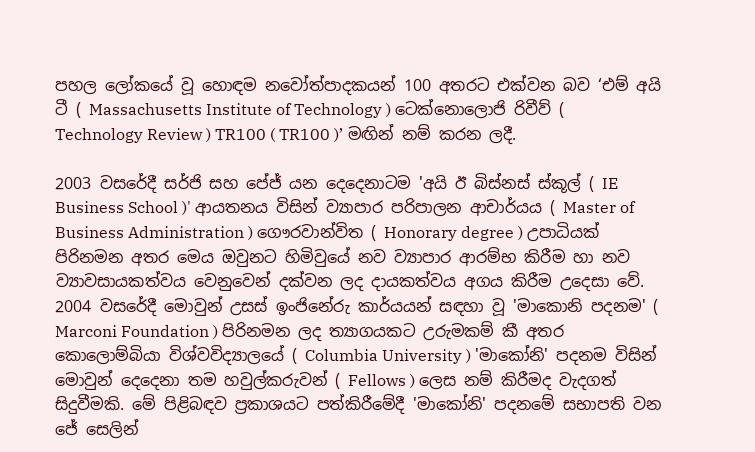පහල ලෝකයේ වූ හොඳම නවෝත්පාදකයන් 100 අතරට එක්වන බව ‘එම් අයි ටී ( Massachusetts Institute of Technology ) ටෙක්නොලොජි රිවීව් ( Technology Review ) TR100 ( TR100 )’ මඟින් නම් කරන ලදී.

2003 වසරේදී සර්ජි සහ පේජ් යන දෙදෙනාටම 'අයි ඊ බිස්නස් ස්කූල් ( IE Business School )' ආයතනය විසින් ව්‍යාපාර පරිපාලන ආචාර්යය ( Master of Business Administration ) ගෞරවාන්විත ( Honorary degree ) උපාධියක් පිරිනමන අතර මෙය ඔවුනට හිමිවුයේ නව ව්‍යාපාර ආරම්භ කිරීම හා නව ව්‍යාවසායකත්වය වෙනුවෙන් දක්වන ලද දායකත්වය අගය කිරීම උදෙසා වේ. 2004 වසරේදී මොවුන් උසස් ඉංජිනේරු කාර්යයන් සඳහා වූ 'මාකොනි පදනම' ( Marconi Foundation ) පිරිනමන ලද ත්‍යාගයකට උරුමකම් කී අතර කොලොම්බියා විශ්වවිද්‍යාලයේ ( Columbia University ) 'මාකෝනි' පදනම විසින් මොවුන් දෙදෙනා තම හවුල්කරුවන් ( Fellows ) ලෙස නම් කිරීමද වැදගත් සිදුවීමකි. මේ පිළිබඳව ප්‍රකාශයට පත්කිරීමේදී 'මාකෝනි' පදනමේ සභාපති වන ජේ සෙලින්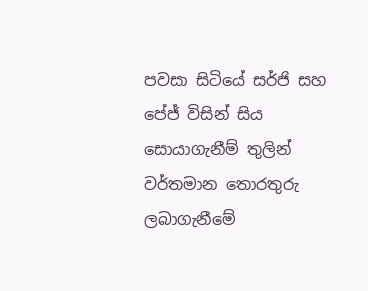පවසා සිටියේ සර්ජි සහ පේජ් විසින් සිය සොයාගැනීම් තුලින් වර්තමාන තොරතුරු ලබාගැනීමේ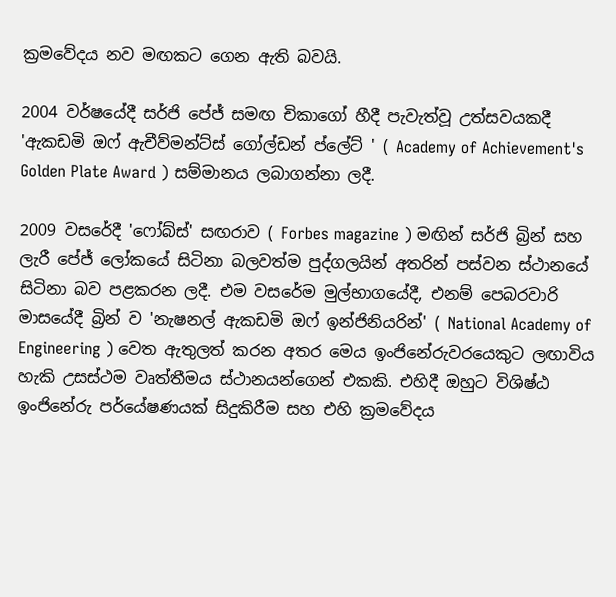ක්‍රමවේදය නව මඟකට ගෙන ඇති බවයි.

2004 වර්ෂයේදී සර්ජි පේජ් සමඟ චිකාගෝ හීදී පැවැත්වූ උත්සවයකදී 'ඇකඩමි ඔෆ් ඇචීව්මන්ට්ස් ගෝල්ඩන් ප්ලේට් ' ( Academy of Achievement's Golden Plate Award ) සම්මානය ලබාගන්නා ලදී.

2009 වසරේදී 'ෆෝබ්ස්' සඟරාව ( Forbes magazine ) මඟින් සර්ජි බ්‍රින් සහ ලැරී පේජ් ලෝකයේ සිටිනා බලවත්ම පුද්ගලයින් අතරින් පස්වන ස්ථානයේ සිටිනා බව පළකරන ලදී. එම වසරේම මුල්භාගයේදී, එනම් පෙබරවාරි මාසයේදී බ්‍රින් ව 'නැෂනල් ඇකඩමි ඔෆ් ඉන්ජිනියරින්' ( National Academy of Engineering ) වෙත ඇතුලත් කරන අතර මෙය ඉංජිනේරුවරයෙකුට ලඟාවිය හැකි උසස්ථම වෘත්තීමය ස්ථානයන්ගෙන් එකකි. එහිදී ඔහුට විශිෂ්ඨ ඉංජිනේරු පර්යේෂණයක් සිදුකිරීම සහ එහි ක්‍රමවේදය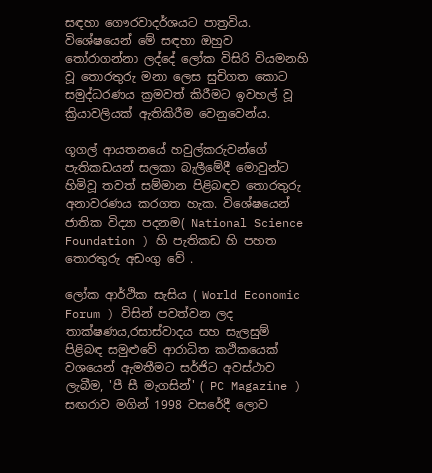සඳහා ගෞරවාදර්ශයට පාත්‍රවිය. විශේෂයෙන් මේ සඳහා ඔහුව තෝරාගන්නා ලද්දේ ලෝක විසිරි වියමනහි වූ තොරතුරු මනා ලෙස සුචිගත කොට සමුද්ධරණය ක්‍රමවත් කිරීමට ඉවහල් වූ ක්‍රියාවලියක් ඇතිකිරීම වෙනුවෙන්ය.

ගූගල් ආයතනයේ හවුල්කරුවන්ගේ පැතිකඩයන් සලකා බැලීමේදී මොවුන්ට හිමිවූ තවත් සම්මාන පිළිබඳව තොරතුරු අනාවරණය කරගත හැක. විශේෂයෙන් ජාතික විද්‍යා පදනම( National Science Foundation ) හි පැතිකඩ හි පහත තොරතුරු අඩංගු වේ .

ලෝක ආර්ථික සැසිය ( World Economic Forum ) විසින් පවත්වන ලද තාක්ෂණය,රසාස්වාදය සහ සැලසුම් පිළිබඳ සමුළුවේ ආරාධිත කථිකයෙක් වශයෙන් ඇමතීමට සර්ජිට අවස්ථාව ලැබීම, 'පී සී මැගසින්' ( PC Magazine ) සඟරාව මගින් 1998 වසරේදී ලොව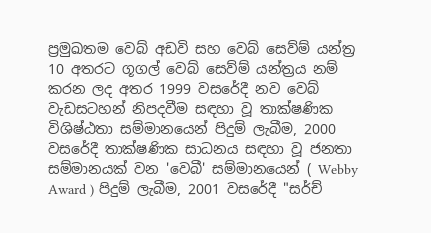ප්‍රමුඛතම වෙබ් අඩවි සහ වෙබ් සෙව්ම් යන්ත්‍ර 10 අතරට ගූගල් වෙබ් සෙව්ම් යන්ත්‍රය නම් කරන ලද අතර 1999 වසරේදී නව වෙබ් වැඩසටහන් නිපදවීම සඳහා වූ තාක්ෂණික විශිෂ්ඨතා සම්මානයෙන් පිදුම් ලැබීම, 2000 වසරේදී තාක්ෂණික සාධනය සඳහා වූ ජනතා සම්මානයක් වන 'වෙබී' සම්මානයෙන් ( Webby Award ) පිදුම් ලැබීම, 2001 වසරේදී "සර්ච්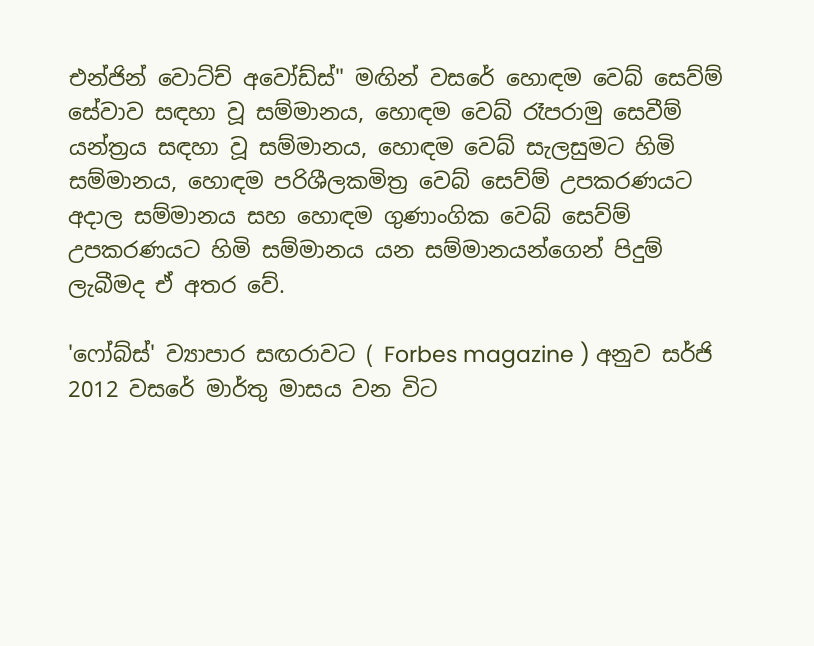එන්ජින් වොට්ච් අවෝඩ්ස්" මඟින් වසරේ හොඳම වෙබ් සෙව්ම් සේවාව සඳහා වූ සම්මානය, හොඳම වෙබ් රෑපරාමු සෙවීම් යන්ත්‍රය සඳහා වූ සම්මානය, හොඳම වෙබ් සැලසුමට හිමි සම්මානය, හොඳම පරිශීලකමිත්‍ර වෙබ් සෙව්ම් උපකරණයට අදාල සම්මානය සහ හොඳම ගුණාංගික වෙබ් සෙව්ම් උපකරණයට හිමි සම්මානය යන සම්මානයන්ගෙන් පිදුම් ලැබීමද ඒ අතර වේ.

'ෆෝබ්ස්' ව්‍යාපාර සඟරාවට ( Forbes magazine ) අනුව සර්ජි 2012 වසරේ මාර්තු මාසය වන විට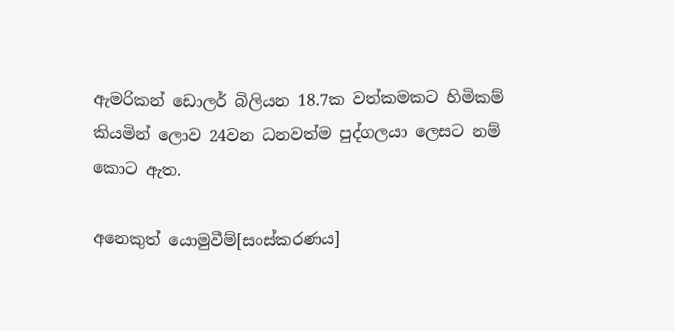ඇමරිකන් ඩොලර් බිලියන 18.7ක වත්කමකට හිමිකම් කියමින් ලොව 24වන ධනවත්ම පුද්ගලයා ලෙසට නම් කොට ඇත.

අනෙකුත් යොමුවීම්[සංස්කරණය]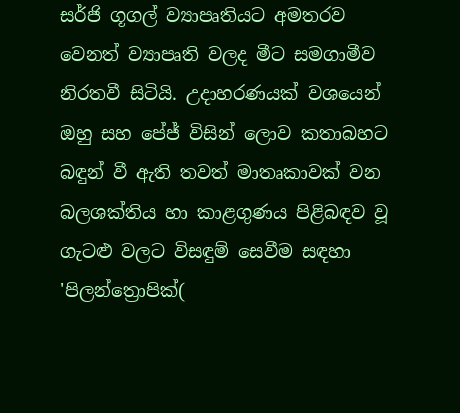සර්ජි ගූගල් ව්‍යාපෘතියට අමතරව වෙනත් ව්‍යාපෘති වලද මීට සමගාමීව නිරතවී සිටියි. උදාහරණයක් වශයෙන් ඔහු සහ පේජ් විසින් ලොව කතාබහට බඳුන් වී ඇති තවත් මාතෘකාවක් වන බලශක්තිය හා කාළගුණය පිළිබඳව වූ ගැටළු වලට විසඳුම් සෙවීම සඳහා 'පිලන්ත්‍රොපික්(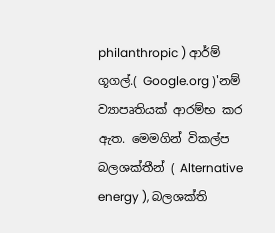philanthropic ) ආර්ම් ගූගල්.( Google.org )'නම් ව්‍යාපෘතියක් ආරම්භ කර ඇත. මෙමගින් විකල්ප බලශක්තීන් ( Alternative energy ), බලශක්ති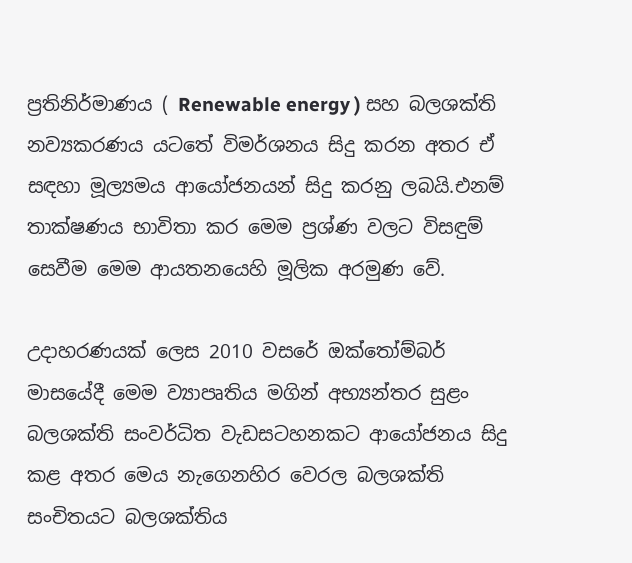ප්‍රතිනිර්මාණය ( Renewable energy ) සහ බලශක්ති නව්‍යකරණය යටතේ විමර්ශනය සිදු කරන අතර ඒ සඳහා මූල්‍යමය ආයෝජනයන් සිදු කරනු ලබයි.එනම් තාක්ෂණය භාවිතා කර මෙම ප්‍රශ්ණ වලට විසඳුම් සෙවීම මෙම ආයතනයෙහි මූලික අරමුණ වේ.

උදාහරණයක් ලෙස 2010 වසරේ ඔක්තෝම්බර් මාසයේදී මෙම ව්‍යාපෘතිය මගින් අභ්‍යන්තර සුළං බලශක්ති සංවර්ධිත වැඩසටහනකට ආයෝජනය සිදු කළ අතර මෙය නැගෙනහිර වෙරල බලශක්ති සංචිතයට බලශක්තිය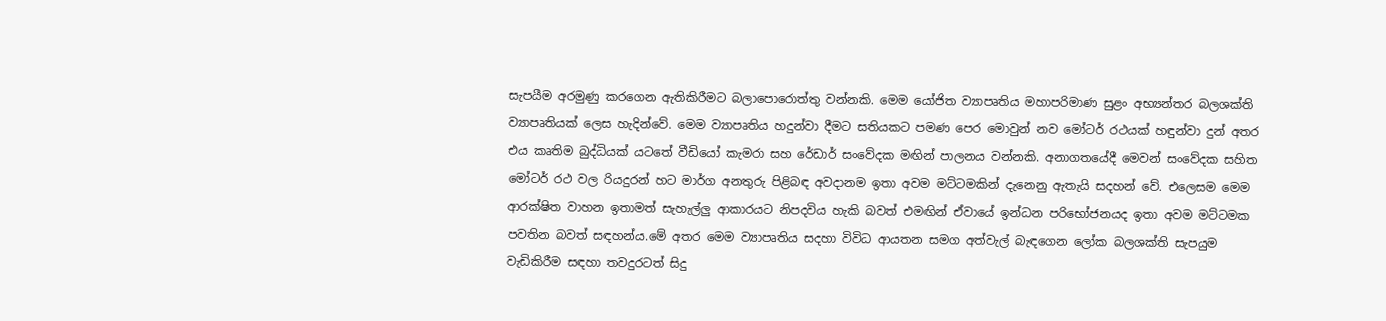සැපයීම අරමුණු කරගෙන ඇතිකිරීමට බලාපොරොත්තු වන්නකි. මෙම යෝජිත ව්‍යාපෘතිය මහාපරිමාණ සුළං අභ්‍යන්තර බලශක්ති ව්‍යාපෘතියක් ලෙස හැදින්වේ. මෙම ව්‍යාපෘතිය හදුන්වා දීමට සතියකට පමණ පෙර මොවුන් නව මෝටර් රථයක් හඳුන්වා දුන් අතර එය කෘතිම බුද්ධියක් යටතේ වීඩියෝ කැමරා සහ රේඩාර් සංවේදක මඟින් පාලනය වන්නකි. අනාගතයේදී මෙවන් සංවේදක සහිත මෝටර් රථ වල රියදුරන් හට මාර්ග අනතුරු පිළිබඳ අවදානම ඉතා අවම මට්ටමකින් දැනෙනු ඇතැයි සදහන් වේ. එලෙසම මෙම ආරක්ෂිත වාහන ඉතාමත් සැහැල්ලු ආකාරයට නිපදවිය හැකි බවත් එමඟින් ඒවායේ ඉන්ධන පරිභෝජනයද ඉතා අවම මට්ටමක පවතින බවත් සඳහන්ය.මේ අතර මෙම ව්‍යාපෘතිය සදහා විවිධ ආයතන සමග අත්වැල් බැඳගෙන ලෝක බලශක්ති සැපයුම වැඩිකිරීම සඳහා තවදුරටත් සිදු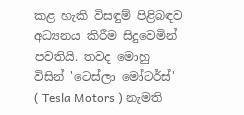කළ හැකි විසඳුම් පිළිබඳව අධ්‍යනය කිරීම සිදුවෙමින් පවතියි. තවද මොහු විසින් 'ටෙස්ලා මෝටර්ස්' ( Tesla Motors ) නැමති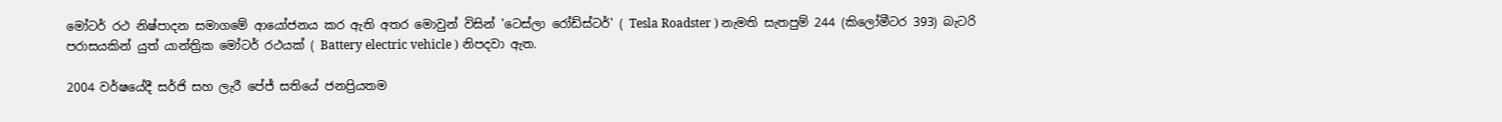මෝටර් රථ නිෂ්පාදන සමාගමේ ආයෝජනය කර ඇති අතර මොවුන් විසින් 'ටෙස්ලා රෝඩ්ස්ටර්' ( Tesla Roadster ) නැමති සැතපුම් 244 (කිලෝමීටර 393) බැටරි පරාසයකින් යුත් යාන්ත්‍රික මෝටර් රථයක් ( Battery electric vehicle ) නිපදවා ඇත.

2004 වර්ෂයේදී සර්ජි සහ ලැරී පේජ් සතියේ ජනප්‍රියතම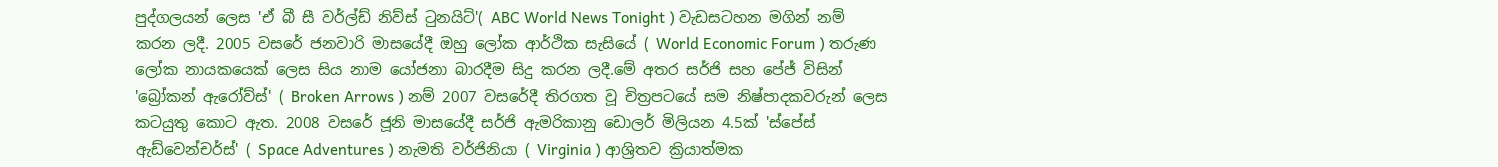පුද්ගලයන් ලෙස 'ඒ බී සී වර්ල්ඩ් නිව්ස් ටුනයිට්'( ABC World News Tonight ) වැඩසටහන මගින් නම් කරන ලදී. 2005 වසරේ ජනවාරි මාසයේදී ඔහු ලෝක ආර්ථික සැසියේ ( World Economic Forum ) තරුණ ලෝක නායකයෙක් ලෙස සිය නාම යෝජනා බාරදීම සිදු කරන ලදී.මේ අතර සර්ජි සහ පේජ් විසින් 'බ්‍රෝකන් ඇරෝව්ස්' ( Broken Arrows ) නම් 2007 වසරේදී තිරගත වූ චිත්‍රපටයේ සම නිෂ්පාදකවරුන් ලෙස කටයුතු කොට ඇත. 2008 වසරේ ජූනි මාසයේදී සර්ජි ඇමරිකානු ඩොලර් මිලියන 4.5ක් 'ස්පේස් ඇඩ්වෙන්චර්ස්' ( Space Adventures ) නැමති වර්ජිනියා ( Virginia ) ආශ්‍රිතව ක්‍රියාත්මක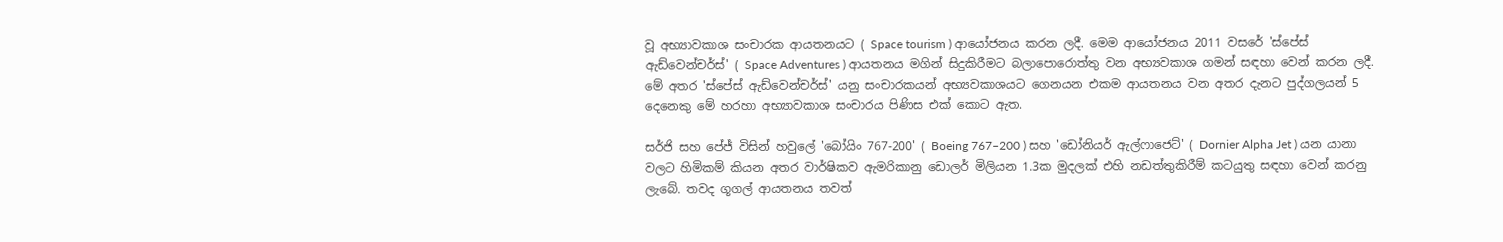වූ අභ්‍යාවකාශ සංචාරක ආයතනයට ( Space tourism ) ආයෝජනය කරන ලදී. මෙම ආයෝජනය 2011 වසරේ 'ස්පේස් ඇඩ්වෙන්චර්ස්' ( Space Adventures ) ආයතනය මගින් සිදුකිරීමට බලාපොරොත්තු වන අභ්‍යවකාශ ගමන් සඳහා වෙන් කරන ලදී. මේ අතර 'ස්පේස් ඇඩ්වෙන්චර්ස්' යනු සංචාරකයන් අභ්‍යවකාශයට ගෙනයන එකම ආයතනය වන අතර දැනට පුද්ගලයන් 5 දෙනෙකු මේ හරහා අභ්‍යාවකාශ සංචාරය පිණිස එක් කොට ඇත.

සර්ජි සහ පේජ් විසින් හවුලේ 'බෝයිං 767-200' ( Boeing 767–200 ) සහ 'ඩෝනියර් ඇල්ෆාජෙට්' ( Dornier Alpha Jet ) යන යානා වලට හිමිකම් කියන අතර වාර්ෂිකව ඇමරිකානු ඩොලර් මිලියන 1.3ක මුදලක් එහි නඩත්තුකිරීම් කටයුතු සඳහා වෙන් කරනු ලැබේ. තවද ගූගල් ආයතනය තවත්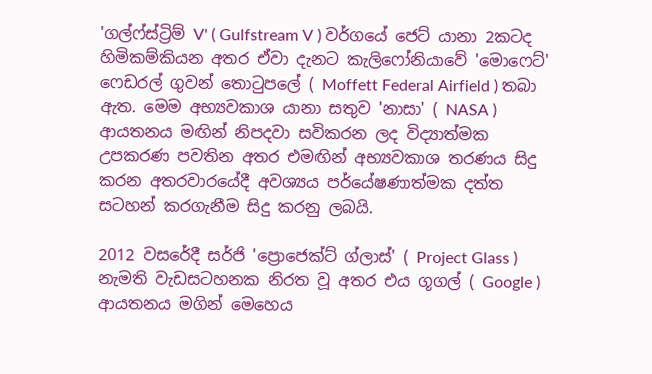'ගල්ෆ්ස්ට්‍රිම් V' ( Gulfstream V ) වර්ගයේ ජෙට් යානා 2කටද හිමිකම්කියන අතර ඒවා දැනට කැලිෆෝනියාවේ 'මොෆෙට්' ෆෙඩරල් ගුවන් තොටුපලේ ( Moffett Federal Airfield ) තබා ඇත. මෙම අභ්‍යවකාශ යානා සතුව 'නාසා' ( NASA ) ආයතනය මඟින් නිපදවා සවිකරන ලද විද්‍යාත්මක උපකරණ පවතින අතර එමඟින් අභ්‍යවකාශ තරණය සිදු කරන අතරවාරයේදී අවශ්‍යය පර්යේෂණාත්මක දත්ත සටහන් කරගැනීම සිදු කරනු ලබයි.

2012 වසරේදී සර්ජි 'ප්‍රොජෙක්ට් ග්ලාස්' ( Project Glass ) නැමති වැඩසටහනක නිරත වූ අතර එය ගූගල් ( Google ) ආයතනය මගින් මෙහෙය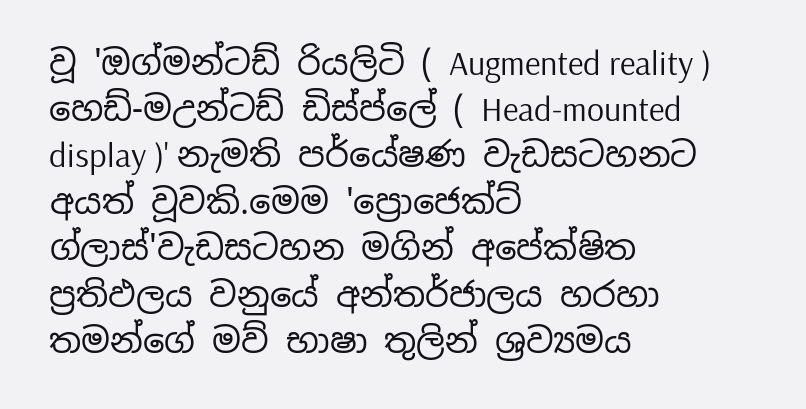වූ 'ඔග්මන්ටඩ් රියලිටි ( Augmented reality ) හෙඩ්-මඋන්ටඩ් ඩිස්ප්ලේ ( Head-mounted display )' නැමති පර්යේෂණ වැඩසටහනට අයත් වූවකි.මෙම 'ප්‍රොජෙක්ට් ග්ලාස්'වැඩසටහන මගින් අපේක්ෂිත ප්‍රතිඵලය වනුයේ අන්තර්ජාලය හරහා තමන්ගේ මව් භාෂා තුලින් ශ්‍රව්‍යමය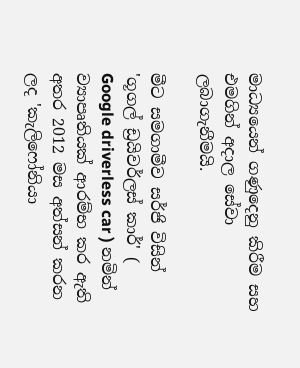මාධ්‍යයෙන් ගණුදෙනු කිරීම සහ එමගින් අදාල සේවා ලබාගැනීමයි.

මීට සමගාමීව සර්ජි විසින් 'ගූගල් ඩ්‍රයිවර්ලස් කාර්' ( Google driverless car ) නමින් ව්‍යාපෘතියක් ආරම්භ කර ඇති අතර 2012 මස අත්සන් කරන ලද 'කැලිෆෝනියා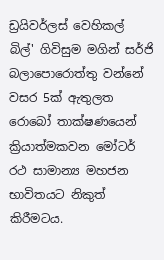ඩ්‍රයිවර්ලස් වෙහිකල් බිල්' ගිවිසුම මගින් සර්ජි බලාපොරොත්තු වන්නේ වසර 5ක් ඇතුලත රොබෝ තාක්ෂණයෙන් ක්‍රියාත්මකවන මෝටර් රථ සාමාන්‍ය මහජන භාවිතයට නිකුත් කිරීමටය.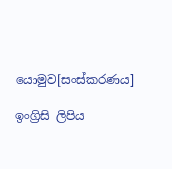යොමුව[සංස්කරණය]

ඉංග්‍රිසි ලිපිය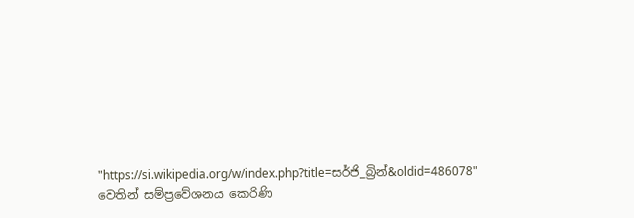"https://si.wikipedia.org/w/index.php?title=සර්ජි_බ්‍රින්&oldid=486078" වෙතින් සම්ප්‍රවේශනය කෙරිණි